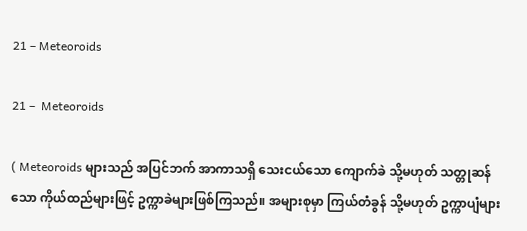21 – Meteoroids

21 –  Meteoroids

( Meteoroids များသည် အပြင်ဘက် အာကာသရှိ သေးငယ်သော ကျောက်ခဲ သို့မဟုတ် သတ္တုဆန်သော ကိုယ်ထည်များဖြင့် ဥက္ကာခဲများဖြစ်ကြသည်။ အများစုမှာ ကြယ်တံခွန် သို့မဟုတ် ဥက္ကာပျံများ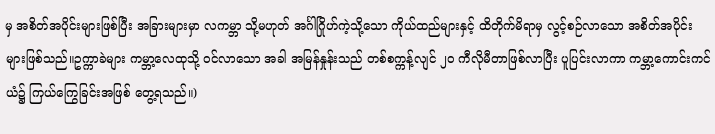မှ အစိတ်အပိုင်းများဖြစ်ပြီး အခြားများမှာ လကမ္ဘာ သို့မဟုတ် အင်္ဂါဂြိုဟ်ကဲ့သို့သော ကိုယ်ထည်များနှင့် ထိတိုက်မိရာမှ လွင့်စဉ်လာသော အစိတ်အပိုင်းများဖြစ်သည်။ဥက္ကာခဲများ ကမ္ဘာ့လေထုသို့ ဝင်လာသော အခါ အမြန်နှုန်းသည် တစ်စက္ကန့်လျင် ၂၀ ကီလိုမီတာဖြစ်လာပြီး ပူပြင်းလာကာ ကမ္ဘာ့ကောင်းကင်ယံ၌ ကြယ်ကြွေခြင်းအဖြစ် တွေ့ရသည်။)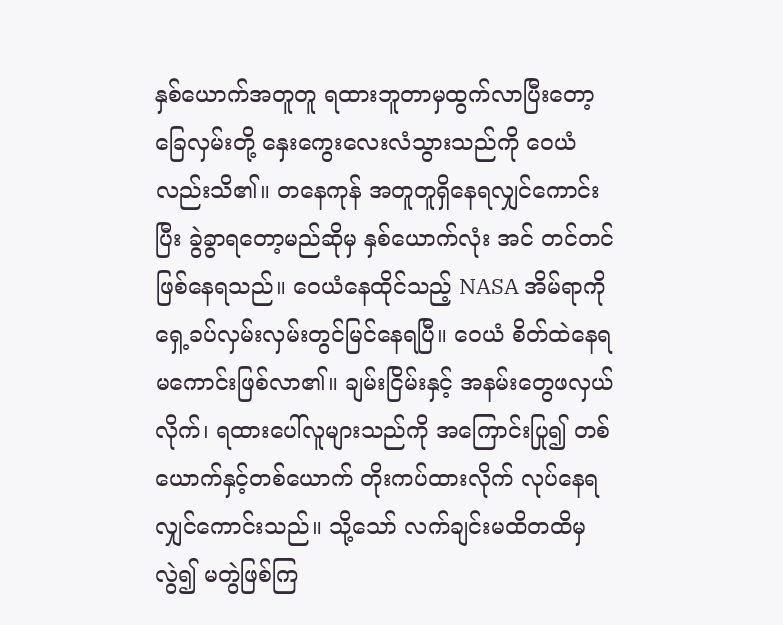နှစ်ယောက်အတူတူ ရထားဘူတာမှထွက်လာပြီးတော့ ခြေလှမ်းတို့ နှေးကွေးလေးလံသွားသည်ကို ဝေယံ လည်းသိ၏။ တနေကုန် အတူတူရှိနေရလျှင်ကောင်းပြီး ခွဲခွာရတော့မည်ဆိုမှ နှစ်ယောက်လုံး အင် တင်တင် ဖြစ်နေရသည်။ ဝေယံနေထိုင်သည့် NASA အိမ်ရာကို ရှေ့ခပ်လှမ်းလှမ်းတွင်မြင်နေရပြီ။ ဝေယံ စိတ်ထဲနေရမကောင်းဖြစ်လာ၏။ ချမ်းငြိမ်းနှင့် အနမ်းတွေဖလှယ်လိုက်၊ ရထားပေါ်လူများသည်ကို အကြောင်းပြု၍ တစ်ယောက်နှင့်တစ်ယောက် တိုးကပ်ထားလိုက် လုပ်နေရလျှင်ကောင်းသည်။ သို့သော် လက်ချင်းမထိတထိမှလွဲ၍ မတွဲဖြစ်ကြ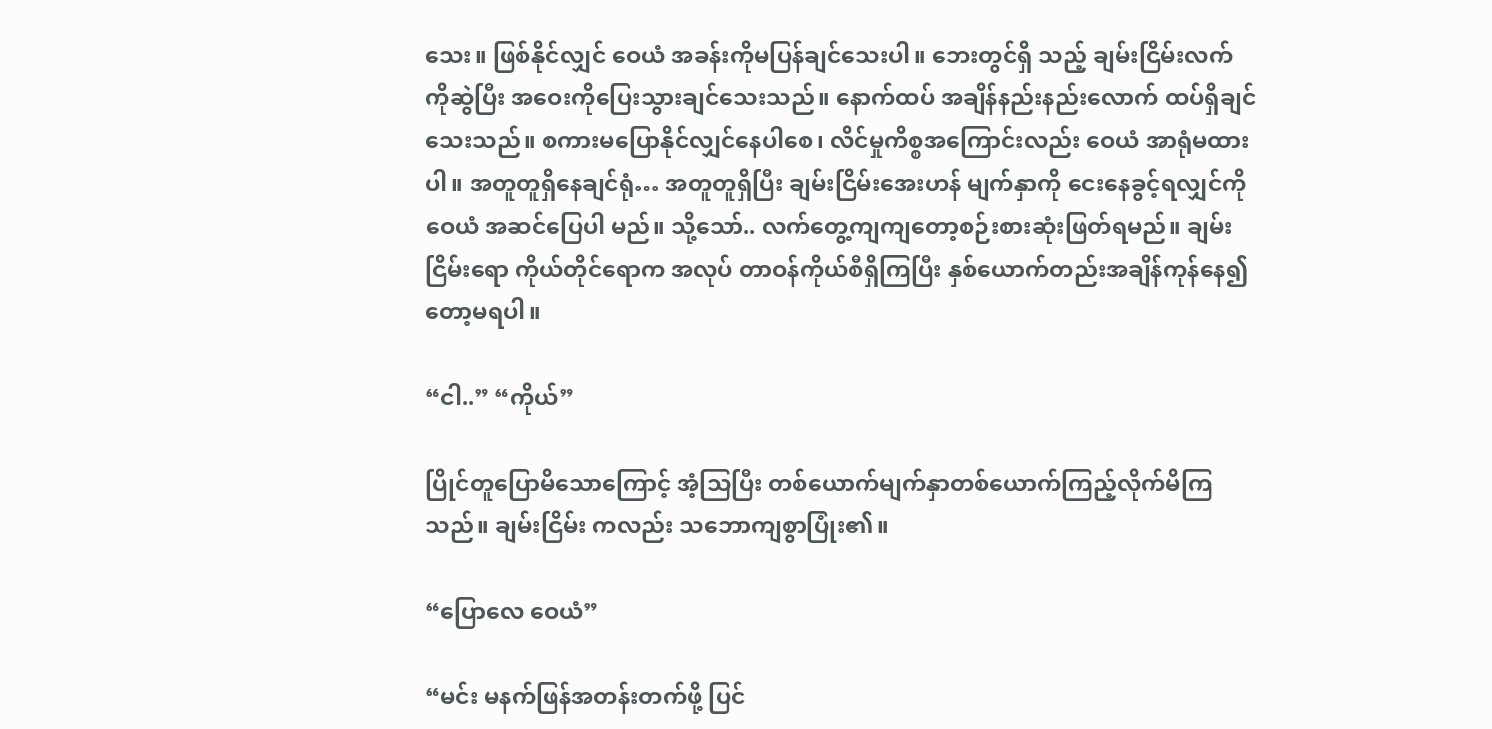သေး။ ဖြစ်နိုင်လျှင် ဝေယံ အခန်းကိုမပြန်ချင်သေးပါ။ ဘေးတွင်ရှိ သည့် ချမ်းငြိမ်းလက်ကိုဆွဲပြီး အဝေးကိုပြေးသွားချင်သေးသည်။ နောက်ထပ် အချိန်နည်းနည်းလောက် ထပ်ရှိချင်သေးသည်။ စကားမပြောနိုင်လျှင်နေပါစေ၊ လိင်မှုကိစ္စအကြောင်းလည်း ဝေယံ အာရုံမထားပါ။ အတူတူရှိနေချင်ရုံ… အတူတူရှိပြီး ချမ်းငြိမ်းအေးဟန် မျက်နှာကို ငေးနေခွင့်ရလျှင်ကို ဝေယံ အဆင်ပြေပါ မည်။ သို့သော်.. လက်တွေ့ကျကျတော့စဉ်းစားဆုံးဖြတ်ရမည်။ ချမ်းငြိမ်းရော ကိုယ်တိုင်ရောက အလုပ် တာဝန်ကိုယ်စီရှိကြပြီး နှစ်ယောက်တည်းအချိန်ကုန်နေ၍တော့မရပါ။

“ငါ..” “ကိုယ်”

ပြိုင်တူပြောမိသောကြောင့် အံ့သြပြီး တစ်ယောက်မျက်နှာတစ်ယောက်ကြည့်လိုက်မိကြသည်။ ချမ်းငြိမ်း ကလည်း သဘောကျစွာပြုံး၏။

“ပြောလေ ဝေယံ”

“မင်း မနက်ဖြန်အတန်းတက်ဖို့ ပြင်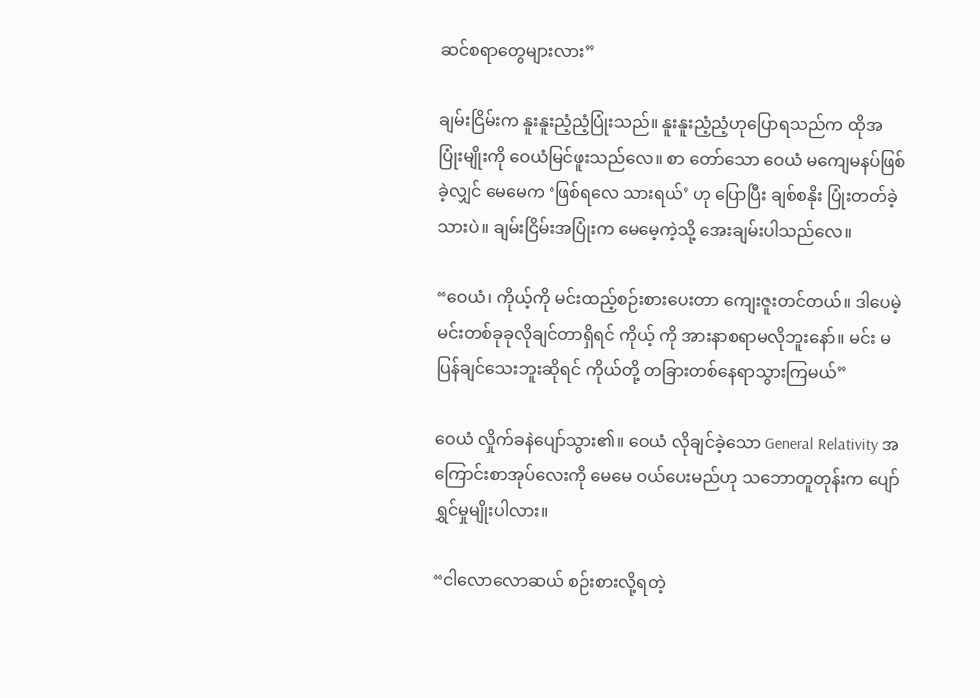ဆင်စရာတွေများလား”

ချမ်းငြိမ်းက နူးနူးညံ့ညံ့ပြုံးသည်။ နူးနူးညံ့ညံ့ဟုပြောရသည်က ထိုအပြုံးမျိုးကို ဝေယံမြင်ဖူးသည်လေ။ စာ တော်သော ဝေယံ မကျေမနပ်ဖြစ်ခဲ့လျှင် မေမေက ‘ဖြစ်ရလေ သားရယ်’ ဟု ပြောပြီး ချစ်စနိုး ပြုံးတတ်ခဲ့ သားပဲ။ ချမ်းငြိမ်းအပြုံးက မေမေ့ကဲ့သို့ အေးချမ်းပါသည်လေ။

“ဝေယံ၊ ကိုယ့်ကို မင်းထည့်စဉ်းစားပေးတာ ကျေးဇူးတင်တယ်။ ဒါပေမဲ့ မင်းတစ်ခုခုလိုချင်တာရှိရင် ကိုယ့် ကို အားနာစရာမလိုဘူးနော်။ မင်း မပြန်ချင်သေးဘူးဆိုရင် ကိုယ်တို့ တခြားတစ်နေရာသွားကြမယ်”

ဝေယံ လှိုက်ခနဲပျော်သွား၏။ ဝေယံ လိုချင်ခဲ့သော General Relativity အကြောင်းစာအုပ်လေးကို မေမေ ဝယ်ပေးမည်ဟု သဘောတူတုန်းက ပျော်ရွှင်မှုမျိုးပါလား။

“ငါလောလောဆယ် စဉ်းစားလို့ရတဲ့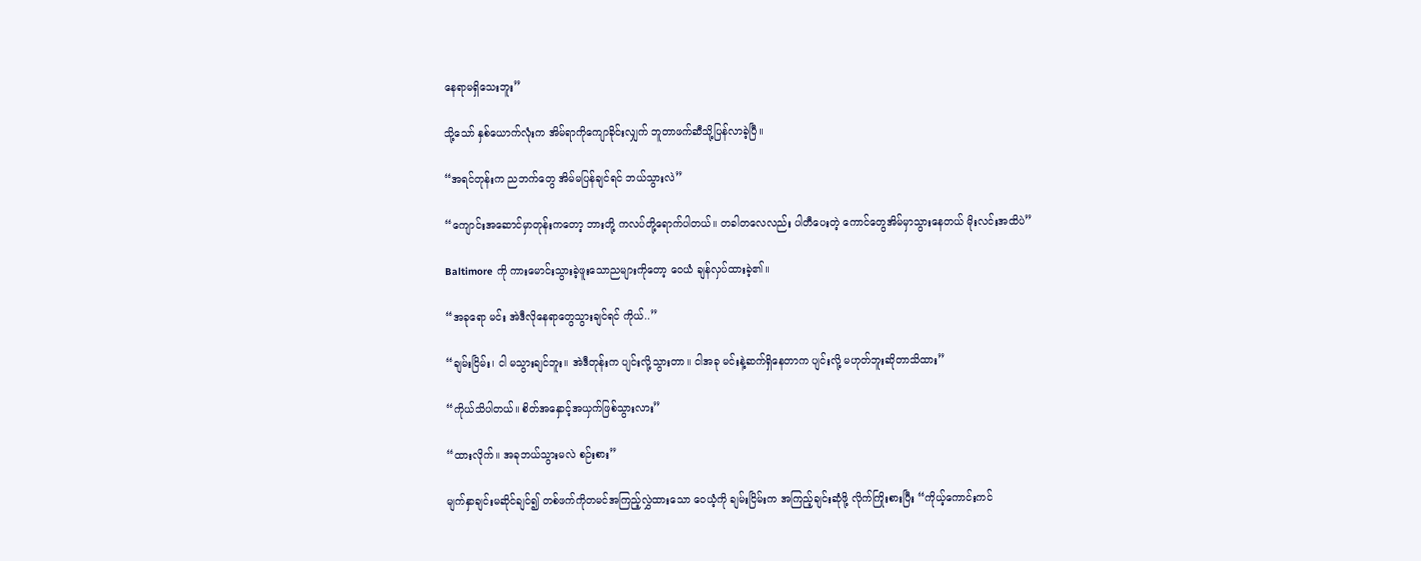နေရာမရှိသေးဘူး”

သို့သော် နှစ်ယောက်လုံးက အိမ်ရာကိုကျောခိုင်းလျှက် ဘူတာဖက်ဆီသို့ပြန်လာခဲ့ပြီ။

“အရင်တုန်းက ညဘက်တွေ အိမ်မပြန်ချင်ရင် ဘယ်သွားလဲ”

“ကျောင်းအဆောင်မှာတုန်းကတော့ ဘားတို့ ကလပ်တို့ရောက်ပါတယ်။ တခါတလေလည်း ပါတီပေးတဲ့ ကောင်တွေအိမ်မှာသွားနေတယ် မိုးလင်းအထိပဲ”

Baltimore ကို ကားမောင်းသွားခဲ့ဖူးသောညများကိုတော့ ဝေယံ ချန်လှပ်ထားခဲ့၏။

“အခုရော မင်း အဲဒီလိုနေရာတွေသွားချင်ရင် ကိုယ်..”

“ချမ်းငြိမ်း၊ ငါ မသွားချင်ဘူး။ အဲဒီတုန်းက ပျင်းလို့သွားတာ။ ငါအခု မင်းနဲ့ဆက်ရှိနေတာက ပျင်းလို့ မဟုတ်ဘူးဆိုတာသိထား”

“ကိုယ်သိပါတယ်။ စိတ်အနှောင့်အယှက်ဖြစ်သွားလား”

“ထားလိုက်။ အခုဘယ်သွားမလဲ စဉ်းစား”

မျက်နှာချင်းမဆိုင်ချင်၍ တစ်ဖက်ကိုတမင်အကြည့်လွှဲထားသော ဝေယံ့ကို ချမ်းငြိမ်းက အကြည့်ချင်းဆုံဖို့ လိုက်ကြိုးစားပြီး “ကိုယ့်ကောင်းကင်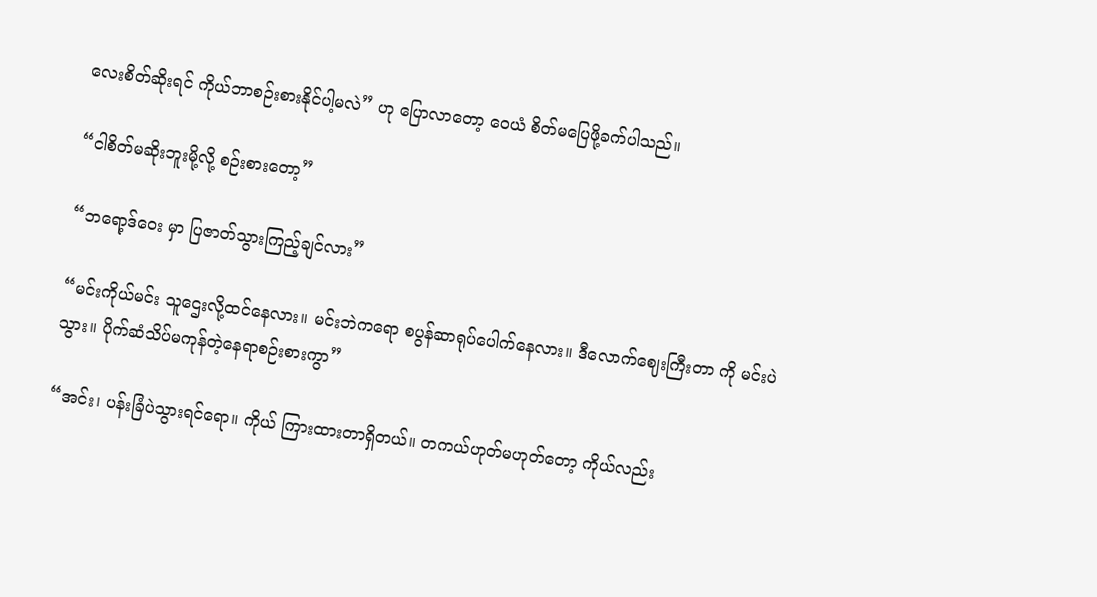လေးစိတ်ဆိုးရင် ကိုယ်ဘာစဉ်းစားနိုင်ပါ့မလဲ” ဟု ပြောလာတော့ ဝေယံ စိတ်မပြေဖို့ခက်ပါသည်။

“ငါစိတ်မဆိုးဘူးမို့လို့ စဉ်းစားတော့”

“ဘရော့ဒ်ဝေး မှာ ပြဇာတ်သွားကြည့်ချင်လား”

“မင်းကိုယ်မင်း သူဌေးလို့ထင်နေလား။ မင်းဘဲကရော စပွန်ဆာရုပ်ပေါက်နေလား။ ဒီလောက်ဈေးကြီးတာ ကို မင်းပဲသွား။ ပိုက်ဆံသိပ်မကုန်တဲ့နေရာစဉ်းစားကွာ”

“အင်း၊ ပန်းခြံပဲသွားရင်ရော။ ကိုယ် ကြားထားတာရှိတယ်။ တကယ်ဟုတ်မဟုတ်တော့ ကိုယ်လည်း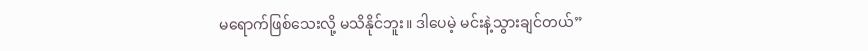မရောက်ဖြစ်သေးလို့ မသိနိုင်ဘူး။ ဒါပေမဲ့ မင်းနဲ့သွားချင်တယ်”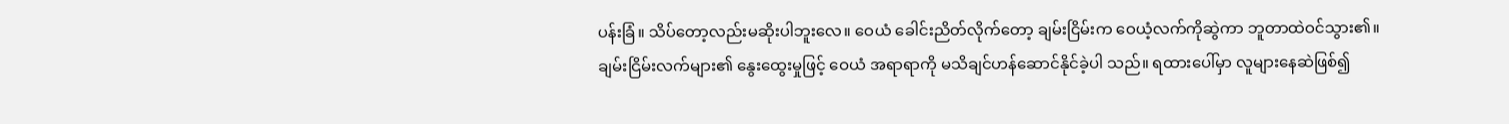ပန်းခြံ။ သိပ်တော့လည်းမဆိုးပါဘူးလေ။ ဝေယံ ခေါင်းညိတ်လိုက်တော့ ချမ်းငြိမ်းက ဝေယံ့လက်ကိုဆွဲကာ ဘူတာထဲဝင်သွား၏။ ချမ်းငြိမ်းလက်များ၏ နွေးထွေးမှုဖြင့် ဝေယံ အရာရာကို မသိချင်ဟန်ဆောင်နိုင်ခဲ့ပါ သည်။ ရထားပေါ်မှာ လူများနေဆဲဖြစ်၍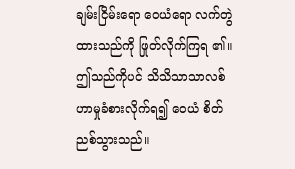ချမ်းငြိမ်းရော ဝေယံရော လက်တွဲထားသည်ကို ဖြုတ်လိုက်ကြရ ၏။ ဤသည်ကိုပင် သိသိသာသာလစ်ဟာမှုခံစားလိုက်ရ၍ ဝေယံ စိတ်ညစ်သွားသည်။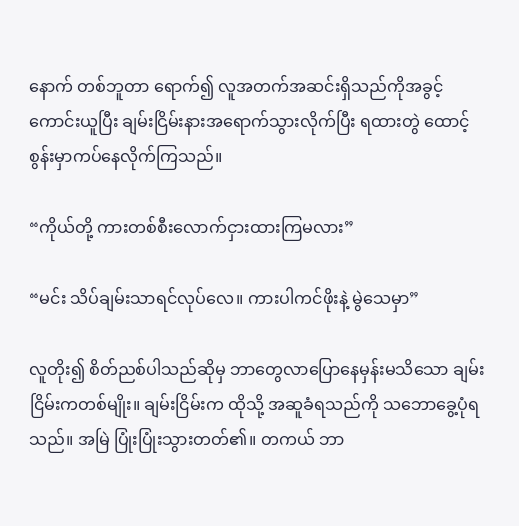နောက် တစ်ဘူတာ ရောက်၍ လူအတက်အဆင်းရှိသည်ကိုအခွင့်ကောင်းယူပြီး ချမ်းငြိမ်းနားအရောက်သွားလိုက်ပြီး ရထားတွဲ ထောင့်စွန်းမှာကပ်နေလိုက်ကြသည်။

“ကိုယ်တို့ ကားတစ်စီးလောက်ငှားထားကြမလား”

“မင်း သိပ်ချမ်းသာရင်လုပ်လေ။ ကားပါကင်ဖိုးနဲ့ မွဲသေမှာ”

လူတိုး၍ စိတ်ညစ်ပါသည်ဆိုမှ ဘာတွေလာပြောနေမှန်းမသိသော ချမ်းငြိမ်းကတစ်မျိုး။ ချမ်းငြိမ်းက ထိုသို့ အဆူခံရသည်ကို သဘောခွေ့ပုံရသည်။ အမြဲ ပြုံးပြုံးသွားတတ်၏။ တကယ် ဘာ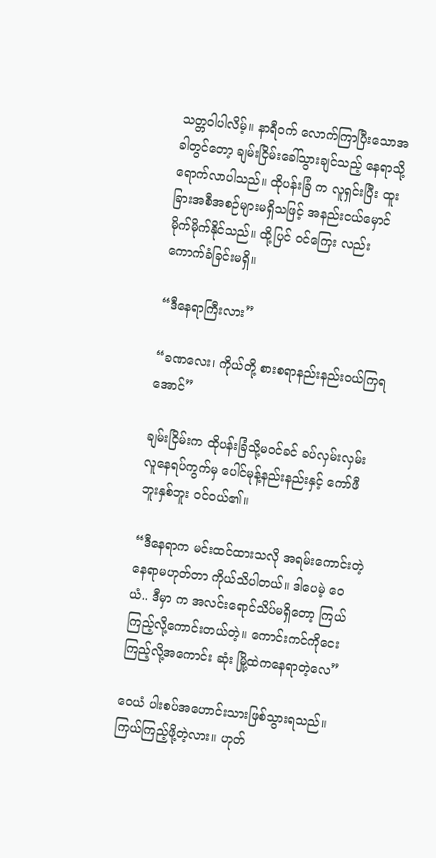သတ္တဝါပါလိမ့်။ နာရီဝက် လောက်ကြာပြီးသောအခါတွင်တော့ ချမ်းငြိမ်းခေါ်သွားချင်သည့် နေရာသို့ရောက်လာပါသည်။ ထိုပန်းခြံ က လူရှင်းပြီး ထူးခြားအစီအစဉ်များမရှိသဖြင့် အနည်းငယ်မှောင်မိုက်မိုက်နိုင်သည်။ ထို့ပြင် ဝင်ကြေး လည်းကောက်ခံခြင်းမရှိ။

“ဒီနေရာကြီးလား”

“ခဏလေး၊ ကိုယ်တို့ စားစရာနည်းနည်းဝယ်ကြရအောင်”

ချမ်းငြိမ်းက ထိုပန်းခြံသို့မဝင်ခင် ခပ်လှမ်းလှမ်းလူနေရပ်ကွက်မှ ပေါင်မုန့်နည်းနည်းနှင့် ကော်ဖီဘူးနှစ်ဘူး ဝင်ဝယ်၏။

“ဒီနေရာက မင်းထင်ထားသလို အရမ်းကောင်းတဲ့နေရာမဟုတ်တာ ကိုယ်သိပါတယ်။ ဒါပေမဲ့ ဝေယံ.. ဒီမှာ က အလင်းရောင်သိပ်မရှိတော့ ကြယ်ကြည့်လို့ကောင်းတယ်တဲ့။ ကောင်းကင်ကိုငေးကြည့်လို့အကောင်း ဆုံး မြို့ထဲကနေရာတဲ့လေ”

ဝေယံ ပါးစပ်အဟောင်းသားဖြစ်သွားရသည်။ ကြယ်ကြည့်ဖို့တဲ့လား။ ဟုတ်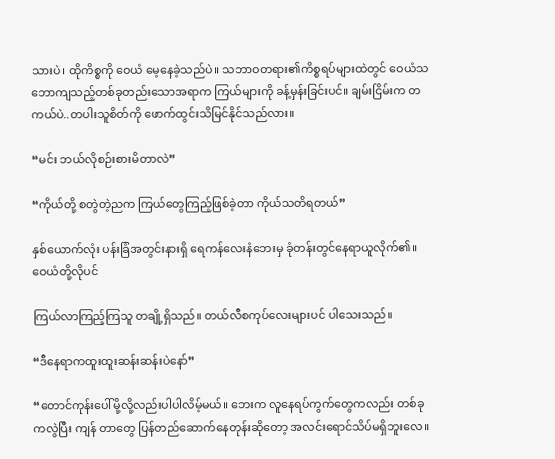သားပဲ၊ ထိုကိစ္စကို ဝေယံ မေ့နေခဲ့သည်ပဲ။ သဘာဝတရား၏ကိစ္စရပ်များထဲတွင် ဝေယံသဘောကျသည့်တစ်ခုတည်းသောအရာက ကြယ်များကို ခန့်မှန်းခြင်းပင်။ ချမ်းငြိမ်းက တကယ်ပဲ..တပါးသူစိတ်ကို ဖောက်ထွင်းသိမြင်နိုင်သည်လား။

“မင်း ဘယ်လိုစဉ်းစားမိတာလဲ”

“ကိုယ်တို့ စတွဲတဲ့ညက ကြယ်တွေကြည့်ဖြစ်ခဲ့တာ ကိုယ်သတိရတယ်”

နှစ်ယောက်လုံး ပန်းခြံအတွင်းနားရှိ ရေကန်လေးနံဘေးမှ ခုံတန်းတွင်နေရာယူလိုက်၏။ ဝေယံတို့လိုပင်

ကြယ်လာကြည့်ကြသူ တချို့ရှိသည်။ တယ်လီစကုပ်လေးများပင် ပါသေးသည်။

“ဒီနေရာကထူးထူးဆန်းဆန်းပဲနော်”

“တောင်ကုန်းပေါ်မို့လို့လည်းပါပါလိမ့်မယ်။ ဘေးက လူနေရပ်ကွက်တွေကလည်း တစ်ခုကလွဲပြီး ကျန် တာတွေ ပြန်တည်ဆောက်နေတုန်းဆိုတော့ အလင်းရောင်သိပ်မရှိဘူးလေ။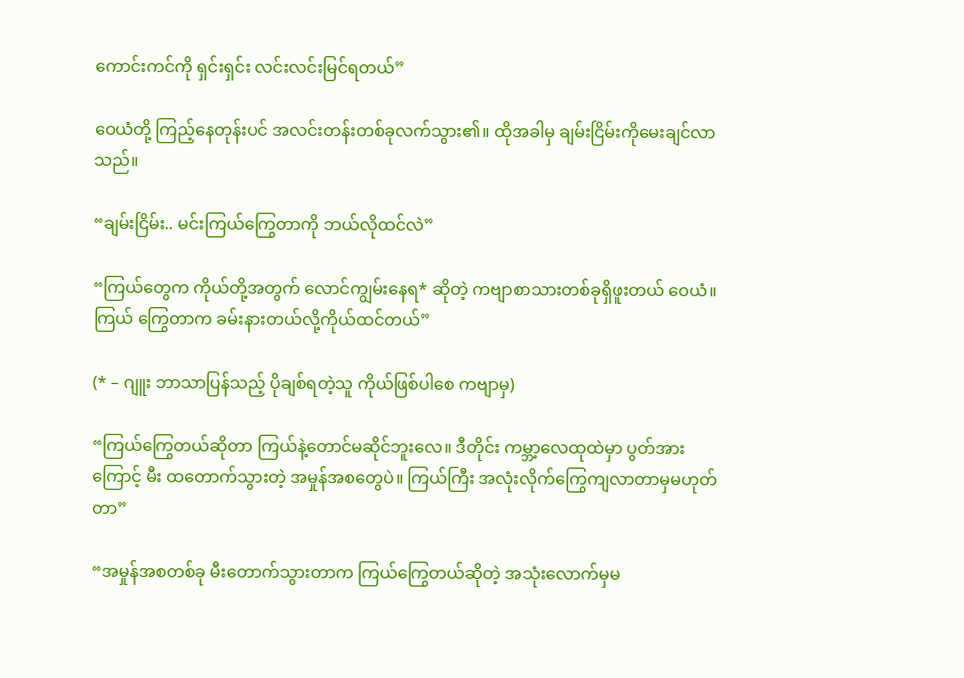ကောင်းကင်ကို ရှင်းရှင်း လင်းလင်းမြင်ရတယ်”

ဝေယံတို့ ကြည့်နေတုန်းပင် အလင်းတန်းတစ်ခုလက်သွား၏။ ထိုအခါမှ ချမ်းငြိမ်းကိုမေးချင်လာသည်။

“ချမ်းငြိမ်း.. မင်းကြယ်ကြွေတာကို ဘယ်လိုထင်လဲ”

“ကြယ်တွေက ကိုယ်တို့အတွက် လောင်ကျွမ်းနေရ* ဆိုတဲ့ ကဗျာစာသားတစ်ခုရှိဖူးတယ် ဝေယံ။ ကြယ် ကြွေတာက ခမ်းနားတယ်လို့ကိုယ်ထင်တယ်”

(* – ဂျူး ဘာသာပြန်သည့် ပိုချစ်ရတဲ့သူ ကိုယ်ဖြစ်ပါစေ ကဗျာမှ)

“ကြယ်ကြွေတယ်ဆိုတာ ကြယ်နဲ့တောင်မဆိုင်ဘူးလေ။ ဒီတိုင်း ကမ္ဘာ့လေထုထဲမှာ ပွတ်အားကြောင့် မီး ထတောက်သွားတဲ့ အမှုန်အစတွေပဲ။ ကြယ်ကြီး အလုံးလိုက်ကြွေကျလာတာမှမဟုတ်တာ”

“အမှုန်အစတစ်ခု မီးတောက်သွားတာက ကြယ်ကြွေတယ်ဆိုတဲ့ အသုံးလောက်မှမ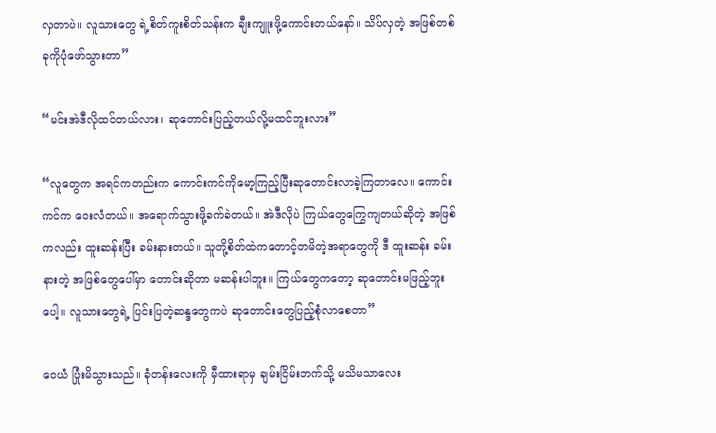လှတာပဲ။ လူသားတွေ ရဲ့စိတ်ကူးစိတ်သန်းက ချီးကျူးဖို့ကောင်းတယ်နော်။ သိပ်လှတဲ့ အဖြစ်တစ်ခုကိုပုံဖော်သွားတာ”

“မင်းအဲဒီလိုထင်တယ်လား၊ ဆုတောင်းပြည့်တယ်လို့မထင်ဘူးလား”

“လူတွေက အရင်ကတည်းက ကောင်းကင်ကိုမော့ကြည့်ပြီးဆုတောင်းလာခဲ့ကြတာလေ။ ကောင်းကင်က ဝေးလံတယ်။ အရောက်သွားဖို့ခက်ခဲတယ်။ အဲဒီလိုပဲ ကြယ်တွေကြွေကျတယ်ဆိုတဲ့ အဖြစ်ကလည်း ထူးဆန်းပြီး ခမ်းနားတယ်။ သူတို့စိတ်ထဲကတောင့်တမိတဲ့အရာတွေကို ဒီ ထူးဆန်း ခမ်းနားတဲ့ အဖြစ်တွေပေါ်မှာ တောင်းဆိုတာ မဆန်းပါဘူး။ ကြယ်တွေကတော့ ဆုတောင်းမဖြည့်ဘူးပေါ့။ လူသားတွေရဲ့ ပြင်းပြတဲ့ဆန္ဒတွေကပဲ ဆုတောင်းတွေပြည့်စုံလာစေတာ”

ဝေယံ ပြုံးမိသွားသည်။ ခုံတန်းလေးကို မှီထားရာမှ ချမ်းငြိမ်းဘက်သို့ မသိမသာလေး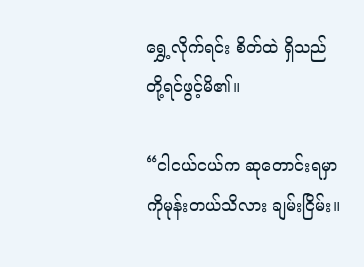ရွှေ့လိုက်ရင်း စိတ်ထဲ ရှိသည်တို့ရင်ဖွင့်မိ၏။

“ငါငယ်ငယ်က ဆုတောင်းရမှာကိုမုန်းတယ်သိလား ချမ်းငြိမ်း။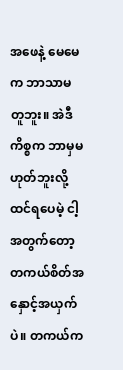အဖေနဲ့ မေမေက ဘာသာမတူဘူး။ အဲဒီ ကိစ္စက ဘာမှမဟုတ်ဘူးလို့ထင်ရပေမဲ့ ငါ့အတွက်တော့ တကယ်စိတ်အနှောင့်အယှက်ပဲ။ တကယ်က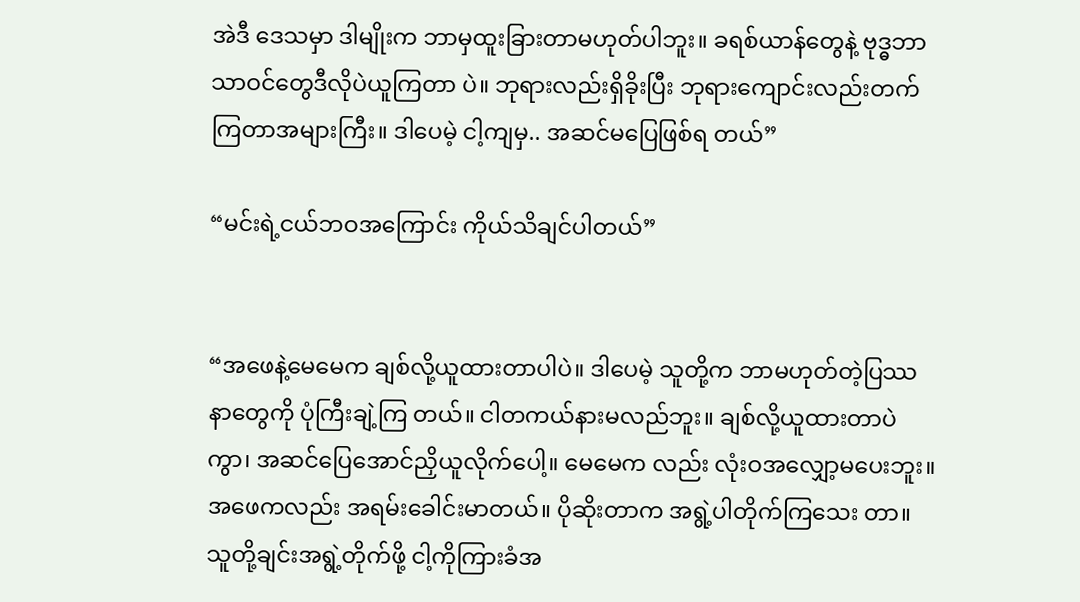အဲဒီ ဒေသမှာ ဒါမျိုးက ဘာမှထူးခြားတာမဟုတ်ပါဘူး။ ခရစ်ယာန်တွေနဲ့ ဗုဒ္ဓဘာသာဝင်တွေဒီလိုပဲယူကြတာ ပဲ။ ဘုရားလည်းရှိခိုးပြီး ဘုရားကျောင်းလည်းတက်ကြတာအများကြီး။ ဒါပေမဲ့ ငါ့ကျမှ.. အဆင်မပြေဖြစ်ရ တယ်”

“မင်းရဲ့ငယ်ဘဝအကြောင်း ကိုယ်သိချင်ပါတယ်”


“အဖေနဲ့မေမေက ချစ်လို့ယူထားတာပါပဲ။ ဒါပေမဲ့ သူတို့က ဘာမဟုတ်တဲ့ပြဿနာတွေကို ပုံကြီးချဲ့ကြ တယ်။ ငါတကယ်နားမလည်ဘူး။ ချစ်လို့ယူထားတာပဲကွာ၊ အဆင်ပြေအောင်ညှိယူလိုက်ပေါ့။ မေမေက လည်း လုံးဝအလျှော့မပေးဘူး။ အဖေကလည်း အရမ်းခေါင်းမာတယ်။ ပိုဆိုးတာက အရွဲ့ပါတိုက်ကြသေး တာ။ သူတို့ချင်းအရွဲ့တိုက်ဖို့ ငါ့ကိုကြားခံအ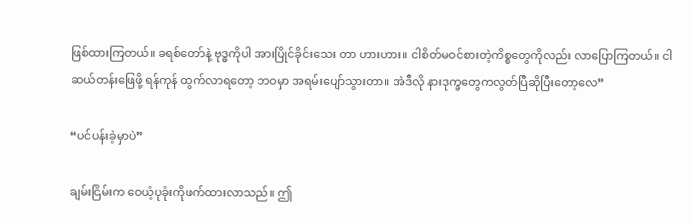ဖြစ်ထားကြတယ်။ ခရစ်တော်နဲ့ ဗုဒ္ဓကိုပါ အားပြိုင်ခိုင်းသေး တာ ဟားဟား။ ငါစိတ်မဝင်စားတဲ့ကိစ္စတွေကိုလည်း လာပြောကြတယ်။ ငါ ဆယ်တန်းဖြေဖို့ ရန်ကုန် ထွက်လာရတော့ ဘဝမှာ အရမ်းပျော်သွားတာ။ အဲဒီလို နားဒုက္ခတွေကလွတ်ပြီဆိုပြီးတော့လေ”

“ပင်ပန်းခဲ့မှာပဲ”

ချမ်းငြိမ်းက ဝေယံ့ပုခုံးကိုဖက်ထားလာသည်။ ဤ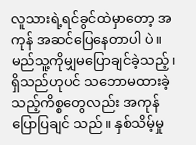လူသားရဲ့ရင်ခွင်ထဲမှာတော့ အကုန် အဆင်ပြေနေတာပါ ပဲ။ မည်သူ့ကိုမျှမပြောချင်ခဲ့သည့်၊ ရှိသည်ဟုပင် သဘောမထားခဲ့သည့်ကိစ္စတွေလည်း အကုန်ပြောပြချင် သည်။ နှစ်သိမ့်မှု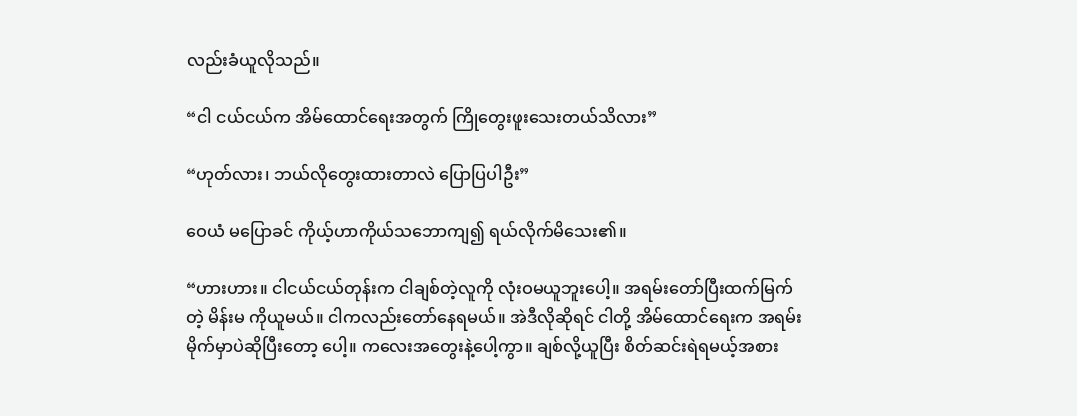လည်းခံယူလိုသည်။

“ငါ ငယ်ငယ်က အိမ်ထောင်ရေးအတွက် ကြိုတွေးဖူးသေးတယ်သိလား”

“ဟုတ်လား၊ ဘယ်လိုတွေးထားတာလဲ ပြောပြပါဦး”

ဝေယံ မပြောခင် ကိုယ့်ဟာကိုယ်သဘောကျ၍ ရယ်လိုက်မိသေး၏။

“ဟားဟား။ ငါငယ်ငယ်တုန်းက ငါချစ်တဲ့လူကို လုံးဝမယူဘူးပေါ့။ အရမ်းတော်ပြီးထက်မြက်တဲ့ မိန်းမ ကိုယူမယ်။ ငါကလည်းတော်နေရမယ်။ အဲဒီလိုဆိုရင် ငါတို့ အိမ်ထောင်ရေးက အရမ်းမိုက်မှာပဲဆိုပြီးတော့ ပေါ့။ ကလေးအတွေးနဲ့ပေါ့ကွာ။ ချစ်လို့ယူပြီး စိတ်ဆင်းရဲရမယ့်အစား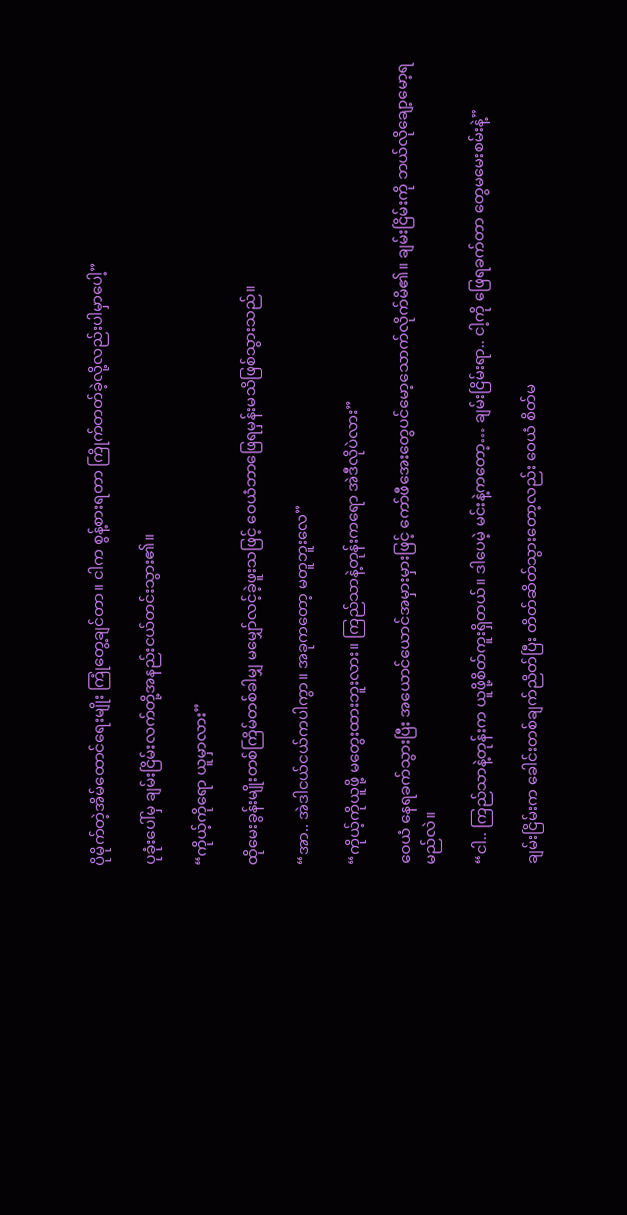ပိုမိုက်တဲ့အိမ်ထောင်ရေးမျိုး ကြုံတွေ့ချင်တာ။ ငါက စွန့်စားရတာ ကြိုက်တတ်ခဲ့လို့လည်းပါမှာပေါ့”

ပုခုံးပေါ်မှ ချမ်းငြိမ်းလက်တို့အနည်းငယ်တင်းသွား၏။

“ကိုယ့်ကိုရော ယူမှာလား”

ထိုမေးခွန်းမျိုးတစ်ကြိမ်တစ်ခါမျှ မမျှော်လင့်ခဲ့ဖူးသဖြင့် ဝေယံဘာဖြေရမှန်းမသိဖြစ်သွားသည်။

“အာ.. အဲဒါငယ်ငယ်ကပါကွာ။ အခုကတော့ မတူဘူးလေ”

“ကိုယ့်ကိုယူဖို့ မတွေးထားဘူးလား။ ကြည်သာနဲ့တုန်းကရော အဲဒီလိုပဲလား”

ဝေယံ နေရခက်သွားပြီး အယောင်ယောင်အမှားမှားဖြင့် ကော်ဖီအေးတွေပင်မော့သောက်လိုက်မိ၏။ ချမ်းငြိမ်းကို ဘယ်လိုချော့မော့ရမည်လဲ။

“ငါ.. ကြည်သာနဲ့တုန်းက ယူဖို့စိတ်ကူးရှိတယ်။ ဒါပေမဲ့ မင်းနဲ့ကတော့… ချမ်းငြိမ်းရာ.. ငါ့ကို ဖြေရခက်တာ တွေမမေးစမ်းနဲ့”

ချမ်းငြိမ်းက ခေါင်းတစ်ချက်ညိတ်ပြီး တိတ်ဆိတ်သွားတော့လည်း ဝေယံ စိတ်မ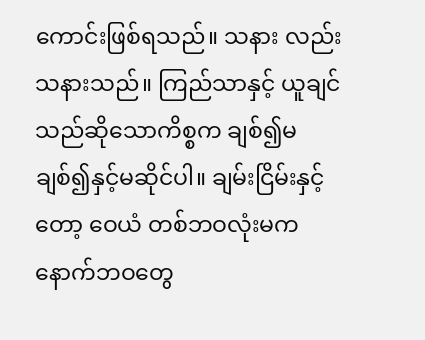ကောင်းဖြစ်ရသည်။ သနား လည်း သနားသည်။ ကြည်သာနှင့် ယူချင်သည်ဆိုသောကိစ္စက ချစ်၍မချစ်၍နှင့်မဆိုင်ပါ။ ချမ်းငြိမ်းနှင့် တော့ ဝေယံ တစ်ဘဝလုံးမက နောက်ဘဝတွေ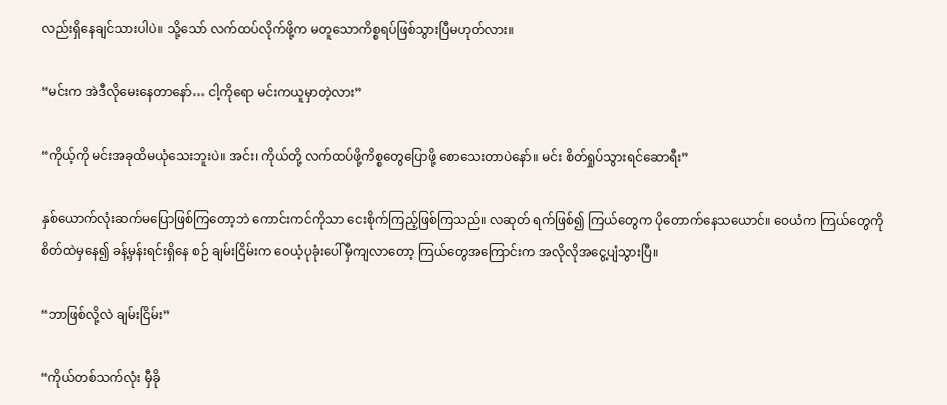လည်းရှိနေချင်သားပါပဲ။ သို့သော် လက်ထပ်လိုက်ဖို့က မတူသောကိစ္စရပ်ဖြစ်သွားပြီမဟုတ်လား။

“မင်းက အဲဒီလိုမေးနေတာနော်… ငါ့ကိုရော မင်းကယူမှာတဲ့လား”

“ကိုယ့်ကို မင်းအခုထိမယုံသေးဘူးပဲ။ အင်း၊ ကိုယ်တို့ လက်ထပ်ဖို့ကိစ္စတွေပြောဖို့ စောသေးတာပဲနော်။ မင်း စိတ်ရှုပ်သွားရင်ဆောရီး”

နှစ်ယောက်လုံးဆက်မပြောဖြစ်ကြတော့ဘဲ ကောင်းကင်ကိုသာ ငေးစိုက်ကြည့်ဖြစ်ကြသည်။ လဆုတ် ရက်ဖြစ်၍ ကြယ်တွေက ပိုတောက်နေသယောင်။ ဝေယံက ကြယ်တွေကို စိတ်ထဲမှနေ၍ ခန့်မှန်းရင်းရှိနေ စဉ် ချမ်းငြိမ်းက ဝေယံ့ပုခုံးပေါ်မှီကျလာတော့ ကြယ်တွေအကြောင်းက အလိုလိုအငွေ့ပျံသွားပြီ။

“ဘာဖြစ်လို့လဲ ချမ်းငြိမ်း”

“ကိုယ်တစ်သက်လုံး မှီခို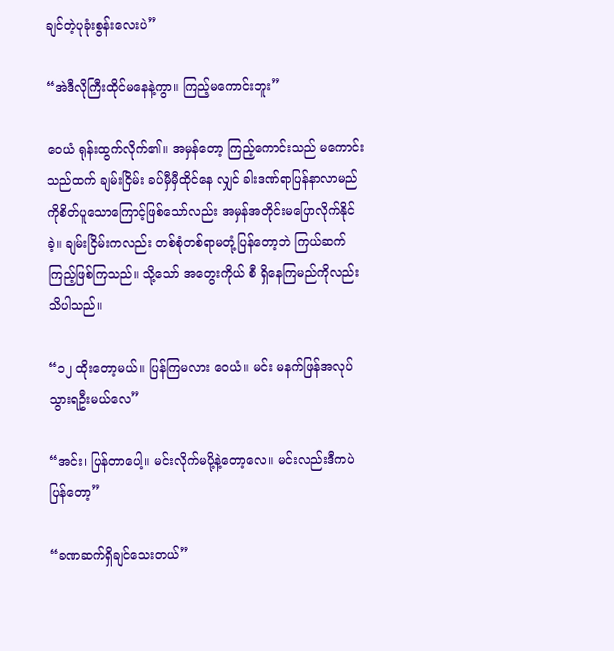ချင်တဲ့ပုခုံးစွန်းလေးပဲ”

“အဲဒီလိုကြီးထိုင်မနေနဲ့ကွာ။ ကြည့်မကောင်းဘူး”

ဝေယံ ရုန်းထွက်လိုက်၏။ အမှန်တော့ ကြည့်ကောင်းသည် မကောင်းသည်ထက် ချမ်းငြိမ်း ခပ်မှီမှီထိုင်နေ လျှင် ခါးဒဏ်ရာပြန်နာလာမည်ကိုစိတ်ပူသောကြောင့်ဖြစ်သော်လည်း အမှန်အတိုင်းမပြောလိုက်နိုင်ခဲ့။ ချမ်းငြိမ်းကလည်း တစ်စုံတစ်ရာမတုံ့ပြန်တော့ဘဲ ကြယ်ဆက်ကြည့်ဖြစ်ကြသည်။ သို့သော် အတွေးကိုယ် စီ ရှိနေကြမည်ကိုလည်းသိပါသည်။

“၁၂ ထိုးတော့မယ်။ ပြန်ကြမလား ဝေယံ။ မင်း မနက်ဖြန်အလုပ်သွားရဦးမယ်လေ”

“အင်း၊ ပြန်တာပေါ့။ မင်းလိုက်မပို့နဲ့တော့လေ။ မင်းလည်းဒီကပဲပြန်တော့”

“ခဏဆက်ရှိချင်သေးတယ်”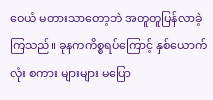ဝေယံ မတားသာတော့ဘဲ အတူတူပြန်လာခဲ့ကြသည်။ ခုနကကိစ္စရပ်ကြောင့် နှစ်ယောက်လုံး စကား များများ မပြော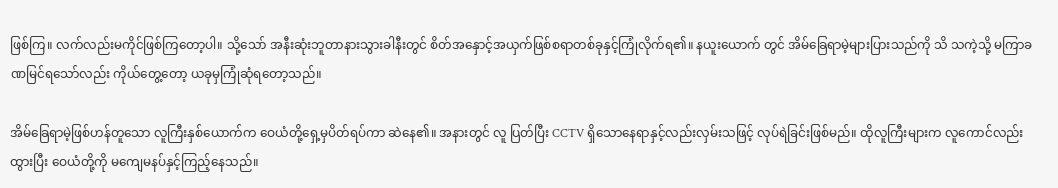ဖြစ်ကြ။ လက်လည်းမကိုင်ဖြစ်ကြတော့ပါ။ သို့သော် အနီးဆုံးဘူတာနားသွားခါနီးတွင် စိတ်အနှောင့်အယှက်ဖြစ်စရာတစ်ခုနှင့်ကြုံလိုက်ရ၏။ နယူးယောက် တွင် အိမ်ခြေရာမဲ့များပြားသည်ကို သိ သကဲ့သို့ မကြာခဏမြင်ရသော်လည်း ကိုယ်တွေ့တော့ ယခုမှကြုံဆုံရတော့သည်။

အိမ်ခြေရာမဲ့ဖြစ်ဟန်တူသော လူကြီးနှစ်ယောက်က ဝေယံတို့ရှေ့မှပိတ်ရပ်ကာ ဆဲနေ၏။ အနားတွင် လူ ပြတ်ပြီး CCTV ရှိသောနေရာနှင့်လည်းလှမ်းသဖြင့် လုပ်ရဲခြင်းဖြစ်မည်။ ထိုလူကြီးများက လူကောင်လည်း ထွားပြီး ဝေယံတို့ကို မကျေမနပ်နှင့်ကြည့်နေသည်။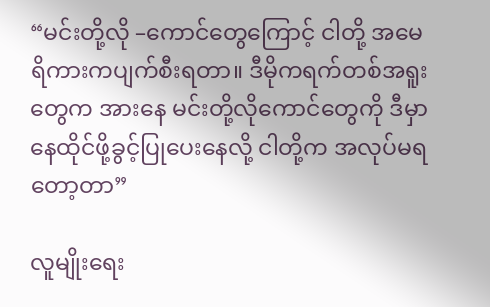“မင်းတို့လို –ကောင်တွေကြောင့် ငါတို့ အမေရိကားကပျက်စီးရတာ။ ဒီမိုကရက်တစ်အရူးတွေက အားနေ မင်းတို့လိုကောင်တွေကို ဒီမှာနေထိုင်ဖို့ခွင့်ပြုပေးနေလို့ ငါတို့က အလုပ်မရတော့တာ”

လူမျိုးရေး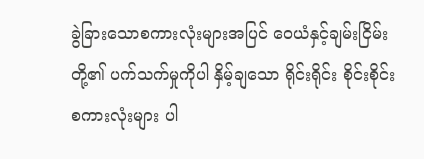ခွဲခြားသောစကားလုံးများအပြင် ဝေယံနှင့်ချမ်းငြိမ်းတို့၏ ပက်သက်မှုကိုပါ နှိမ့်ချသော ရိုင်းရိုင်း စိုင်းစိုင်းစကားလုံးများ ပါ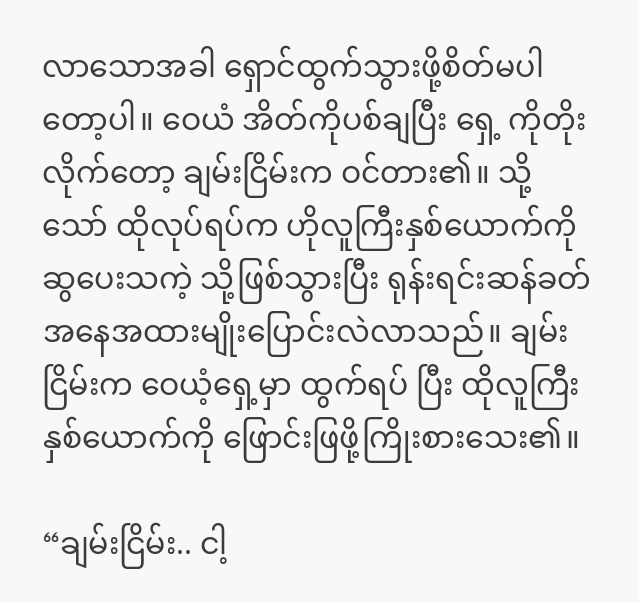လာသောအခါ ရှောင်ထွက်သွားဖို့စိတ်မပါတော့ပါ။ ဝေယံ အိတ်ကိုပစ်ချပြီး ရှေ့ ကိုတိုးလိုက်တော့ ချမ်းငြိမ်းက ဝင်တား၏။ သို့သော် ထိုလုပ်ရပ်က ဟိုလူကြီးနှစ်ယောက်ကို ဆွပေးသကဲ့ သို့ဖြစ်သွားပြီး ရုန်းရင်းဆန်ခတ်အနေအထားမျိုးပြောင်းလဲလာသည်။ ချမ်းငြိမ်းက ဝေယံ့ရှေ့မှာ ထွက်ရပ် ပြီး ထိုလူကြီးနှစ်ယောက်ကို ဖြောင်းဖြဖို့ကြိုးစားသေး၏။

“ချမ်းငြိမ်း.. ငါ့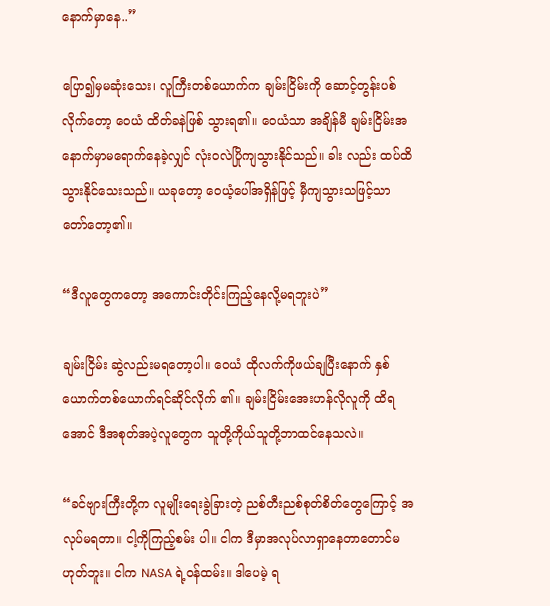နောက်မှာနေ..”

ပြော၍မှမဆုံးသေး၊ လူကြီးတစ်ယောက်က ချမ်းငြိမ်းကို ဆောင့်တွန်းပစ်လိုက်တော့ ဝေယံ ထိတ်ခနဲဖြစ် သွားရ၏။ ဝေယံသာ အချိန်မီ ချမ်းငြိမ်းအနောက်မှာမရောက်နေခဲ့လျှင် လုံးဝလဲပြိုကျသွားနိုင်သည်။ ခါး လည်း ထပ်ထိသွားနိုင်သေးသည်။ ယခုတော့ ဝေယံ့ပေါ်အရှိန်ဖြင့် မှီကျသွားသဖြင့်သာ တော်တော့၏။

“ဒီလူတွေကတော့ အကောင်းတိုင်းကြည့်နေလို့မရဘူးပဲ”

ချမ်းငြိမ်း ဆွဲလည်းမရတော့ပါ။ ဝေယံ ထိုလက်ကိုဖယ်ချပြီးနောက် နှစ်ယောက်တစ်ယောက်ရင်ဆိုင်လိုက် ၏။ ချမ်းငြိမ်းအေးဟန်လိုလူကို ထိရအောင် ဒီအစုတ်အပဲ့လူတွေက သူတို့ကိုယ်သူတို့ဘာထင်နေသလဲ။

“ခင်ဗျားကြီးတို့က လူမျိုးရေးခွဲခြားတဲ့ ညစ်တီးညစ်စုတ်စိတ်တွေကြောင့် အလုပ်မရတာ။ ငါ့ကိုကြည့်စမ်း ပါ။ ငါက ဒီမှာအလုပ်လာရှာနေတာတောင်မဟုတ်ဘူး။ ငါက NASA ရဲ့ဝန်ထမ်း။ ဒါပေမဲ့ ရ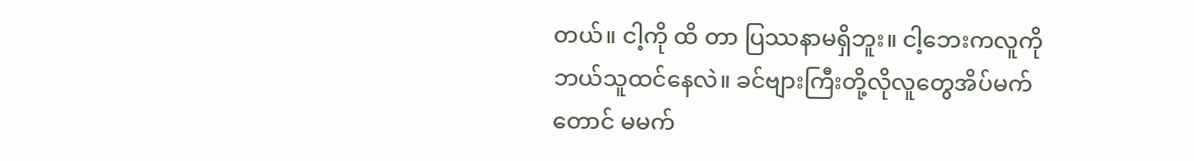တယ်။ ငါ့ကို ထိ တာ ပြဿနာမရှိဘူး။ ငါ့ဘေးကလူကို ဘယ်သူထင်နေလဲ။ ခင်ဗျားကြီးတို့လိုလူတွေအိပ်မက်တောင် မမက်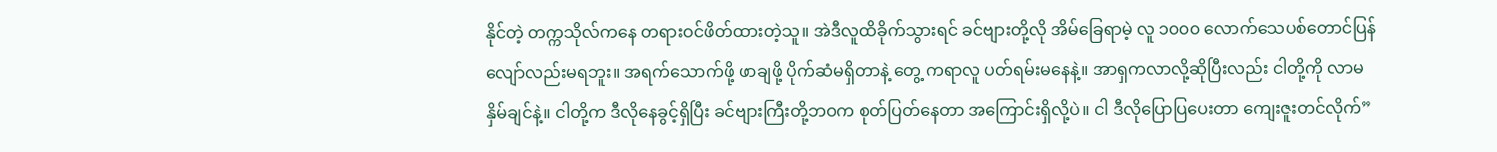နိုင်တဲ့ တက္ကသိုလ်ကနေ တရားဝင်ဖိတ်ထားတဲ့သူ။ အဲဒီလူထိခိုက်သွားရင် ခင်ဗျားတို့လို အိမ်ခြေရာမဲ့ လူ ၁၀၀၀ လောက်သေပစ်တောင်ပြန်လျော်လည်းမရဘူး။ အရက်သောက်ဖို့ ဖာချဖို့ ပိုက်ဆံမရှိတာနဲ့ တွေ့ ကရာလူ ပတ်ရမ်းမနေနဲ့။ အာရှကလာလို့ဆိုပြီးလည်း ငါတို့ကို လာမနှိမ်ချင်နဲ့။ ငါတို့က ဒီလိုနေခွင့်ရှိပြီး ခင်ဗျားကြီးတို့ဘဝက စုတ်ပြတ်နေတာ အကြောင်းရှိလို့ပဲ။ ငါ ဒီလိုပြောပြပေးတာ ကျေးဇူးတင်လိုက်”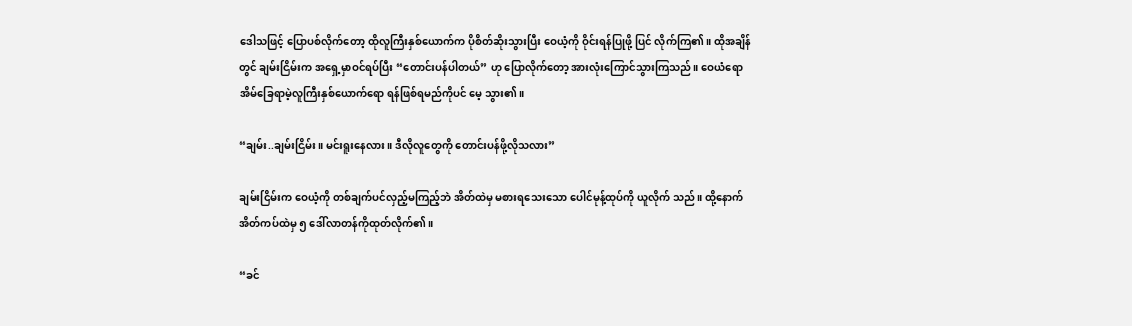ဒေါသဖြင့် ပြောပစ်လိုက်တော့ ထိုလူကြီးနှစ်ယောက်က ပိုစိတ်ဆိုးသွားပြီး ဝေယံ့ကို ဝိုင်းရန်ပြုဖို့ ပြင် လိုက်ကြ၏။ ထိုအချိန်တွင် ချမ်းငြိမ်းက အရှေ့မှာဝင်ရပ်ပြီး “တောင်းပန်ပါတယ်” ဟု ပြောလိုက်တော့ အားလုံးကြောင်သွားကြသည်။ ဝေယံရော အိမ်ခြေရာမဲ့လူကြီးနှစ်ယောက်ရော ရန်ဖြစ်ရမည်ကိုပင် မေ့ သွား၏။

“ချမ်း..ချမ်းငြိမ်း။ မင်းရူးနေလား။ ဒီလိုလူတွေကို တောင်းပန်ဖို့လိုသလား”

ချမ်းငြိမ်းက ဝေယံ့ကို တစ်ချက်ပင်လှည့်မကြည့်ဘဲ အိတ်ထဲမှ မစားရသေးသော ပေါင်မုန့်ထုပ်ကို ယူလိုက် သည်။ ထို့နောက် အိတ်ကပ်ထဲမှ ၅ ဒေါ်လာတန်ကိုထုတ်လိုက်၏။

“ခင်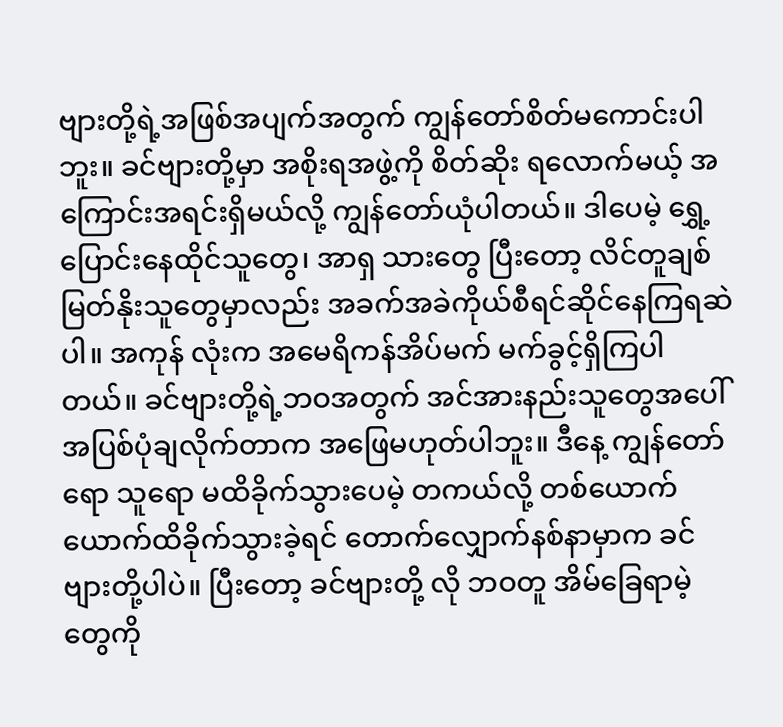ဗျားတို့ရဲ့အဖြစ်အပျက်အတွက် ကျွန်တော်စိတ်မကောင်းပါဘူး။ ခင်ဗျားတို့မှာ အစိုးရအဖွဲ့ကို စိတ်ဆိုး ရလောက်မယ့် အကြောင်းအရင်းရှိမယ်လို့ ကျွန်တော်ယုံပါတယ်။ ဒါပေမဲ့ ရွှေ့ပြောင်းနေထိုင်သူတွေ၊ အာရှ သားတွေ ပြီးတော့ လိင်တူချစ်မြတ်နိုးသူတွေမှာလည်း အခက်အခဲကိုယ်စီရင်ဆိုင်နေကြရဆဲပါ။ အကုန် လုံးက အမေရိကန်အိပ်မက် မက်ခွင့်ရှိကြပါတယ်။ ခင်ဗျားတို့ရဲ့ဘဝအတွက် အင်အားနည်းသူတွေအပေါ် အပြစ်ပုံချလိုက်တာက အဖြေမဟုတ်ပါဘူး။ ဒီနေ့ ကျွန်တော်ရော သူရော မထိခိုက်သွားပေမဲ့ တကယ်လို့ တစ်ယောက်ယောက်ထိခိုက်သွားခဲ့ရင် တောက်လျှောက်နစ်နာမှာက ခင်ဗျားတို့ပါပဲ။ ပြီးတော့ ခင်ဗျားတို့ လို ဘဝတူ အိမ်ခြေရာမဲ့တွေကို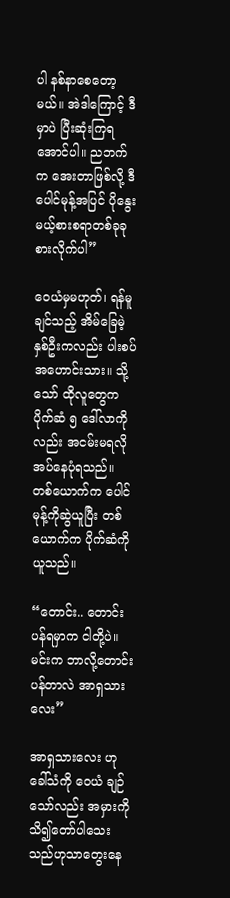ပါ နစ်နာစေတော့မယ်။ အဲဒါကြောင့် ဒီမှာပဲ ပြီးဆုံးကြရအောင်ပါ။ ညဘက် က အေးတာဖြစ်လို့ ဒီပေါင်မုန့်အပြင် ပိုနွေးမယ့်စားစရာတစ်ခုခုစားလိုက်ပါ”

ဝေယံမှမဟုတ်၊ ရန်မူချင်သည့် အိမ်ခြေမဲ့နှစ်ဦးကလည်း ပါးစပ်အဟောင်းသား။ သို့သော် ထိုလူတွေက ပိုက်ဆံ ၅ ဒေါ်လာကိုလည်း အငမ်းမရလိုအပ်နေပုံရသည်။ တစ်ယောက်က ပေါင်မုန့်ကိုဆွဲယူပြီး တစ်ယောက်က ပိုက်ဆံကိုယူသည်။

“တောင်း.. တောင်းပန်ရမှာက ငါတို့ပဲ။ မင်းက ဘာလို့တောင်းပန်တာလဲ အာရှသားလေး”

အာရှသားလေး ဟုခေါ်သံကို ဝေယံ ချဉ်သော်လည်း အမှားကိုသိ၍တော်ပါသေးသည်ဟုသာတွေးနေ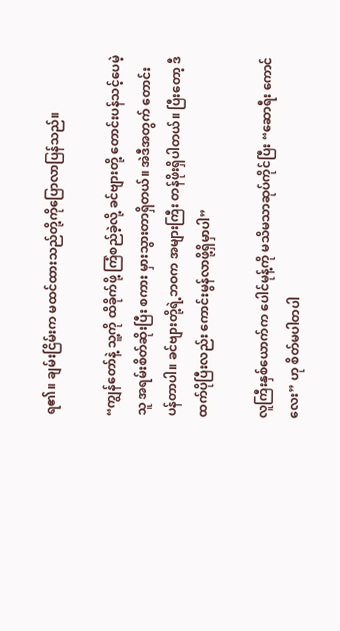ရ၏။ ချမ်းငြိမ်းက မထင်ထားသည်တို့ကိုပြောလာပြန်သည်။

“ကျွန်တော်နဲ့ သူ့ကို ထိခိုက်ဖို့ ကြံစည်ခဲ့လို့ ခင်ဗျားတို့ တောင်းပန်သင့်ပေမဲ့ သူ အရမ်းစိတ်ဆိုးပြီး စကား မှားသွားတာရှိတယ်။ အဲဒီအတွက် တောင်းပန်တာပါ။ ခင်ဗျားတို့ရဲ့ဘဝက အများကြီး တန်ဖိုးရှိပါတယ်။ ပြီးတော့ ဒီထက်ပိုပြီးလည်း ကောင်းမွန်လာဖို့ရှိမှာပါ”

လူကြီးနှစ်ယောက်က ပေါင်မုန့်ကို မသိမသာဆုပ်ကိုင်ပြီး “ဆောရီး ကောင်လေး” ဟု စိတ်မပါတပါ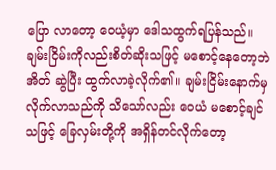ပြော လာတော့ ဝေယံ့မှာ ဒေါသထွက်ရပြန်သည်။ ချမ်းငြိမ်းကိုလည်းစိတ်ဆိုးသဖြင့် မစောင့်နေတော့ဘဲ အိတ် ဆွဲပြီး ထွက်လာခဲ့လိုက်၏။ ချမ်းငြိမ်းနောက်မှ လိုက်လာသည်ကို သိသော်လည်း ဝေယံ မစောင့်ချင်သဖြင့် ခြေလှမ်းတို့ကို အရှိန်တင်လိုက်တော့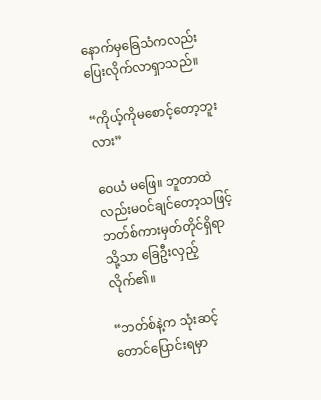နောက်မှခြေသံကလည်း ပြေးလိုက်လာရှာသည်။

“ကိုယ့်ကိုမစောင့်တော့ဘူးလား”

ဝေယံ မဖြေ။ ဘူတာထဲလည်းမဝင်ချင်တော့သဖြင့် ဘတ်စ်ကားမှတ်တိုင်ရှိရာသို့သာ ခြေဦးလှည့်လိုက်၏။

“ဘတ်စ်နဲ့က သုံးဆင့်တောင်ပြောင်းရမှာ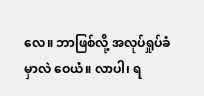လေ။ ဘာဖြစ်လို့ အလုပ်ရှုပ်ခံမှာလဲ ဝေယံ။ လာပါ၊ ရ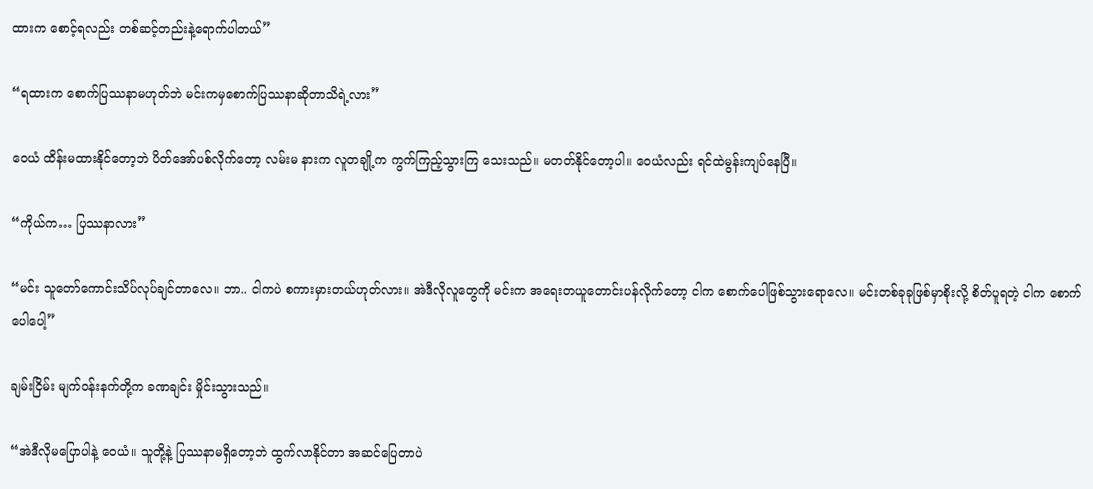ထားက စောင့်ရလည်း တစ်ဆင့်တည်းနဲ့ရောက်ပါတယ်”

“ရထားက စောက်ပြဿနာမဟုတ်ဘဲ မင်းကမှစောက်ပြဿနာဆိုတာသိရဲ့လား”

ဝေယံ ထိန်းမထားနိုင်တော့ဘဲ ပိတ်အော်ပစ်လိုက်တော့ လမ်းမ နားက လူတချို့က ကွက်ကြည့်သွားကြ သေးသည်။ မတတ်နိုင်တော့ပါ။ ဝေယံလည်း ရင်ထဲမွန်းကျပ်နေပြီ။

“ကိုယ်က… ပြဿနာလား”

“မင်း သူတော်ကောင်းသိပ်လုပ်ချင်တာလေ။ ဘာ.. ငါကပဲ စကားမှားတယ်ဟုတ်လား။ အဲဒီလိုလူတွေကို မင်းက အရေးတယူတောင်းပန်လိုက်တော့ ငါက စောက်ပေါဖြစ်သွားရောလေ။ မင်းတစ်ခုခုဖြစ်မှာစိုးလို့ စိတ်ပူရတဲ့ ငါက စောက်ပေါပေါ့”

ချမ်းငြိမ်း မျက်ဝန်းနက်တို့က ခဏချင်း မှိုင်းသွားသည်။

“အဲဒီလိုမပြောပါနဲ့ ဝေယံ။ သူတို့နဲ့ ပြဿနာမရှိတော့ဘဲ ထွက်လာနိုင်တာ အဆင်ပြေတာပဲ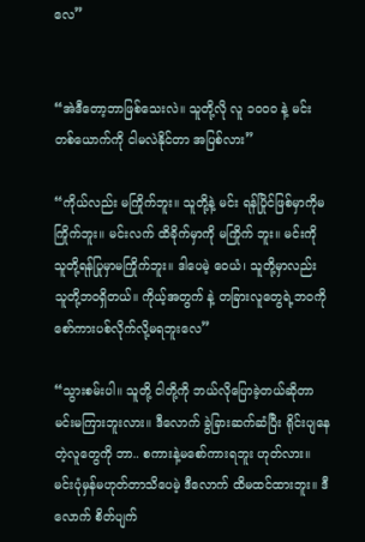လေ”


“အဲဒီတော့ဘာဖြစ်သေးလဲ။ သူတို့လို လူ ၁၀၀၀ နဲ့ မင်းတစ်ယောက်ကို ငါမလဲနိုင်တာ အပြစ်လား”

“ကိုယ်လည်း မကြိုက်ဘူး။ သူတို့နဲ့ မင်း ရန်ပြိုင်ဖြစ်မှာကိုမကြိုက်ဘူး။ မင်းလက် ထိခိုက်မှာကို မကြိုက် ဘူး။ မင်းကို သူတို့ရန်ပြုမှာမကြိုက်ဘူး။ ဒါပေမဲ့ ဝေယံ၊ သူတို့မှာလည်း သူတို့ဘဝရှိတယ်။ ကိုယ့်အတွက် နဲ့ တခြားလူတွေရဲ့ဘဝကိုစော်ကားပစ်လိုက်လို့မရဘူးလေ”

“သွားစမ်းပါ။ သူတို့ ငါတို့ကို ဘယ်လိုပြောခဲ့တယ်ဆိုတာ မင်းမကြားဘူးလား။ ဒီလောက် ခွဲခြားဆက်ဆံပြီး ရိုင်းပျနေတဲ့လူတွေကို ဘာ.. စကားနဲ့မစော်ကားရဘူး ဟုတ်လား။ မင်းပုံမှန်မဟုတ်တာသိပေမဲ့ ဒီလောက် ထိမထင်ထားဘူး။ ဒီလောက် စိတ်ပျက်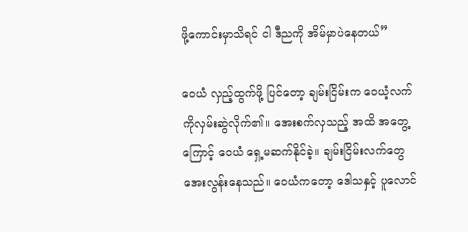ဖို့ကောင်းမှာသိရင် ငါ ဒီညကို အိမ်မှာပဲနေတယ်”

ဝေယံ လှည့်ထွက်ဖို့ ပြင်တော့ ချမ်းငြိမ်းက ဝေယံ့လက်ကိုလှမ်းဆွဲလိုက်၏။ အေးစက်လှသည့် အထိ အတွေ့ကြောင့် ဝေယံ ရှေ့မဆက်နိုင်ခဲ့။ ချမ်းငြိမ်းလက်တွေ အေးလွန်းနေသည်။ ဝေယံကတော့ ဒေါသနှင့် ပူလောင်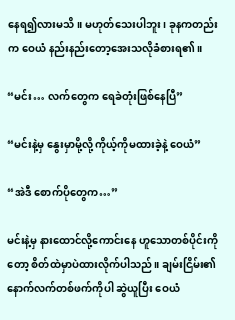နေရ၍လားမသိ။ မဟုတ်သေးပါဘူး၊ ခုနကတည်းက ဝေယံ နည်းနည်းတော့အေးသလိုခံစားရ၏။

“မင်း… လက်တွေက ရေခဲတုံးဖြစ်နေပြီ”

“မင်းနဲ့မှ နွေးမှာမို့လို့ ကိုယ့်ကိုမထားခဲ့နဲ့ ဝေယံ”

“အဲဒီ စောက်ပိုတွေက…”

မင်းနဲ့မှ နားထောင်လို့ကောင်းနေ ဟူသောတစ်ပိုင်းကိုတော့ စိတ်ထဲမှာပဲထားလိုက်ပါသည်။ ချမ်းငြိမ်း၏ နောက်လက်တစ်ဖက်ကိုပါ ဆွဲယူပြီး ဝေယံ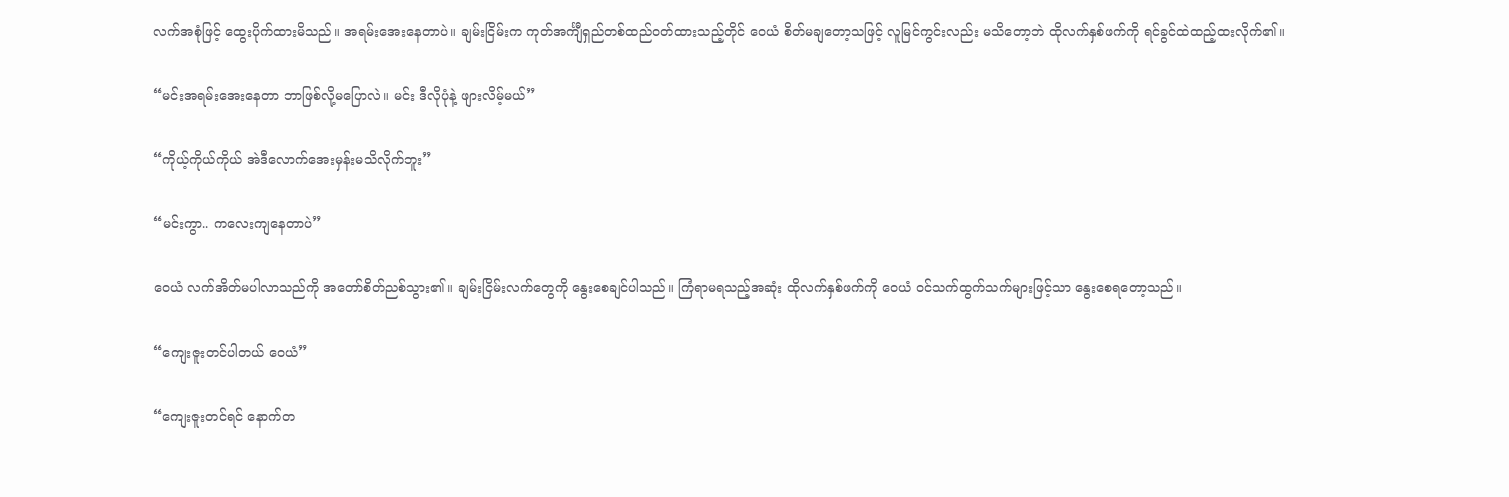လက်အစုံဖြင့် ထွေးပိုက်ထားမိသည်။ အရမ်းအေးနေတာပဲ။ ချမ်းငြိမ်းက ကုတ်အင်္ကျီရှည်တစ်ထည်ဝတ်ထားသည့်တိုင် ဝေယံ စိတ်မချတော့သဖြင့် လူမြင်ကွင်းလည်း မသိတော့ဘဲ ထိုလက်နှစ်ဖက်ကို ရင်ခွင်ထဲထည့်ထးလိုက်၏။

“မင်းအရမ်းအေးနေတာ ဘာဖြစ်လို့မပြောလဲ။ မင်း ဒီလိုပုံနဲ့ ဖျားလိမ့်မယ်”

“ကိုယ့်ကိုယ်ကိုယ် အဲဒီလောက်အေးမှန်းမသိလိုက်ဘူး”

“မင်းကွာ.. ကလေးကျနေတာပဲ”

ဝေယံ လက်အိတ်မပါလာသည်ကို အတော်စိတ်ညစ်သွား၏။ ချမ်းငြိမ်းလက်တွေကို နွေးစေချင်ပါသည်။ ကြံရာမရသည့်အဆုံး ထိုလက်နှစ်ဖက်ကို ဝေယံ ဝင်သက်ထွက်သက်များဖြင့်သာ နွေးစေရတော့သည်။

“ကျေးဇူးတင်ပါတယ် ဝေယံ”

“ကျေးဇူးတင်ရင် နောက်တ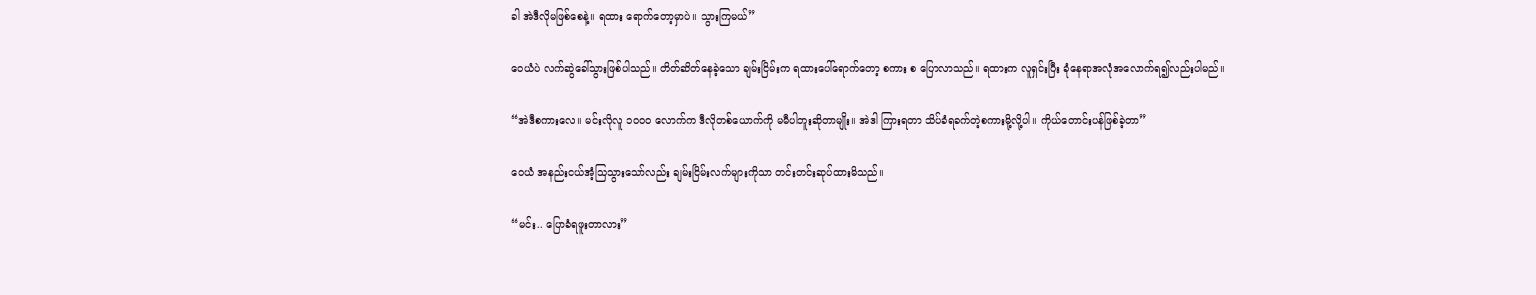ခါ အဲဒီလိုမဖြစ်စေနဲ့။ ရထား ရောက်တော့မှာပဲ။ သွားကြမယ်”

ဝေယံပဲ လက်ဆွဲခေါ်သွားဖြစ်ပါသည်။ တိတ်ဆိတ်နေခဲ့သော ချမ်းငြိမ်းက ရထားပေါ်ရောက်တော့ စကား စ ပြောလာသည်။ ရထားက လူရှင်းပြီး ခုံနေရာအလုံအလောက်ရ၍လည်းပါမည်။

“အဲဒီစကားလေ။ မင်းလိုလူ ၁၀၀၀ လောက်က ဒီလိုတစ်ယောက်ကို မမီပါဘူးဆိုတာမျိုး။ အဲဒါ ကြားရတာ သိပ်ခံရခက်တဲ့စကားမို့လို့ပါ။ ကိုယ်တောင်းပန်ဖြစ်ခဲ့တာ”

ဝေယံ အနည်းငယ်အံ့သြသွားသော်လည်း ချမ်းငြိမ်းလက်များကိုသာ တင်းတင်းဆုပ်ထားမိသည်။

“မင်း.. ပြောခံရဖူးတာလား”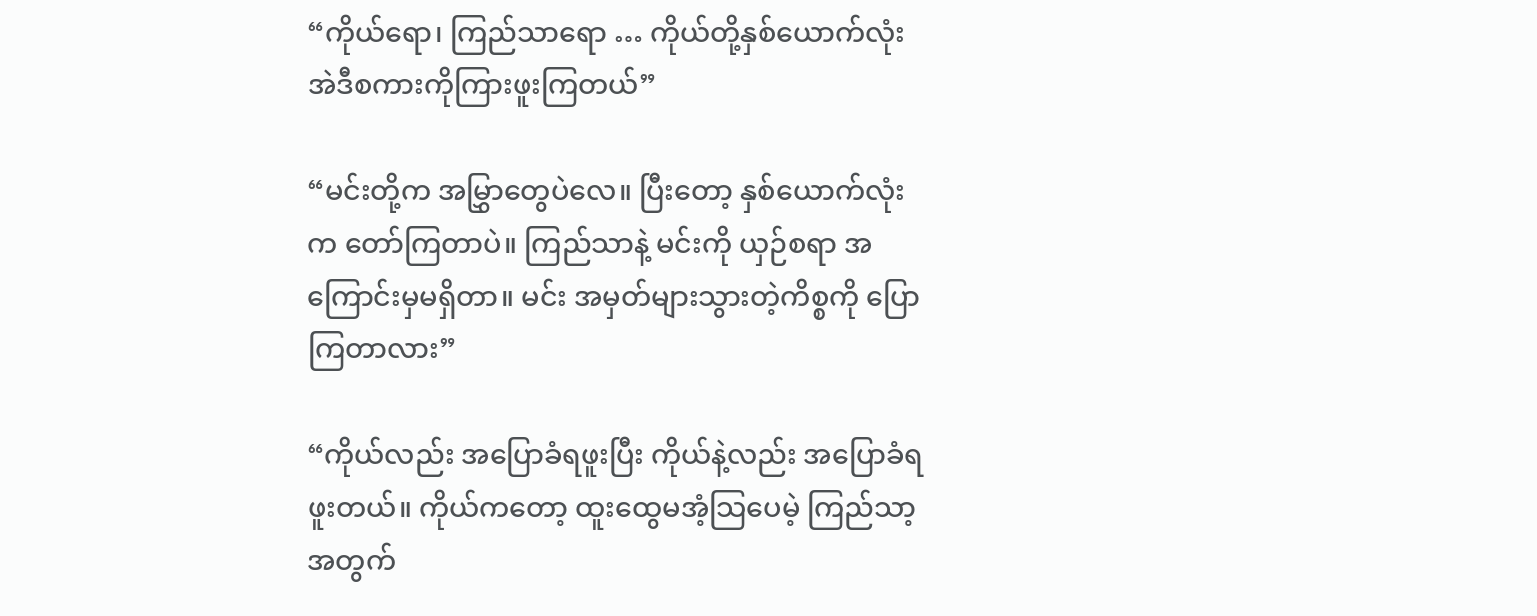“ကိုယ်ရော၊ ကြည်သာရော … ကိုယ်တို့နှစ်ယောက်လုံး အဲဒီစကားကိုကြားဖူးကြတယ်”

“မင်းတို့က အမြွှာတွေပဲလေ။ ပြီးတော့ နှစ်ယောက်လုံးက တော်ကြတာပဲ။ ကြည်သာနဲ့ မင်းကို ယှဉ်စရာ အကြောင်းမှမရှိတာ။ မင်း အမှတ်များသွားတဲ့ကိစ္စကို ပြောကြတာလား”

“ကိုယ်လည်း အပြောခံရဖူးပြီး ကိုယ်နဲ့လည်း အပြောခံရဖူးတယ်။ ကိုယ်ကတော့ ထူးထွေမအံ့သြပေမဲ့ ကြည်သာ့အတွက်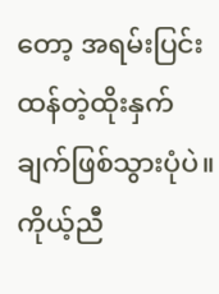တော့ အရမ်းပြင်းထန်တဲ့ထိုးနှက်ချက်ဖြစ်သွားပုံပဲ။ ကိုယ့်ညီ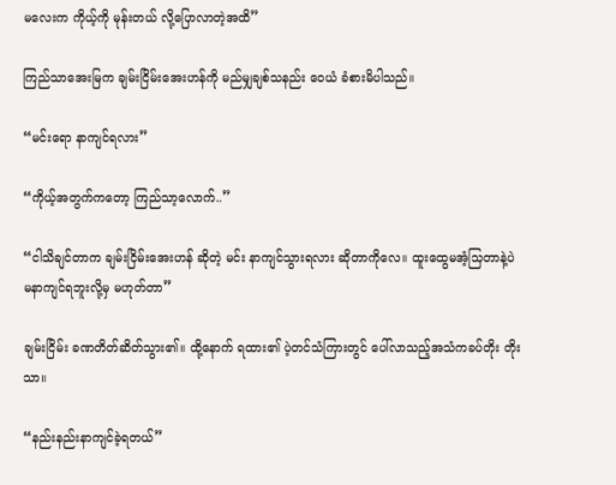မလေးက ကိုယ့်ကို မုန်းတယ် လို့ပြောလာတဲ့အထိ”

ကြည်သာအေးမြက ချမ်းငြိမ်းအေးဟန်ကို မည်မျှချစ်သနည်း ဝေယံ ခံစားမိပါသည်။

“မင်းရော နာကျင်ရလား”

“ကိုယ့်အတွက်ကတော့ ကြည်သာ့လောက်..”

“ငါသိချင်တာက ချမ်းငြိမ်းအေးဟန် ဆိုတဲ့ မင်း နာကျင်သွားရလား ဆိုတာကိုလေ။ ထူးထွေမအံ့သြတာနဲ့ပဲ မနာကျင်ရဘူးလို့မှ မဟုတ်တာ”

ချမ်းငြိမ်း ခဏတိတ်ဆိတ်သွား၏။ ထို့နောက် ရထား၏ ပဲ့တင်သံကြားတွင် ပေါ်လာသည့်အသံကခပ်တိုး တိုးသာ။

“နည်းနည်းနာကျင်ခဲ့ရတယ်”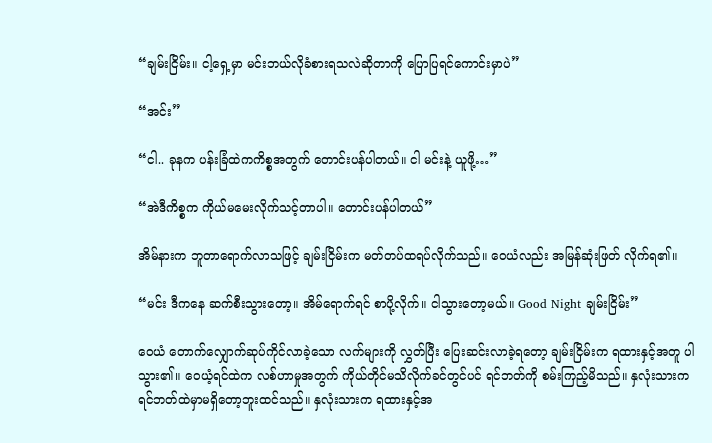“ချမ်းငြိမ်း။ ငါ့ရှေ့မှာ မင်းဘယ်လိုခံစားရသလဲဆိုတာကို ပြောပြရင်ကောင်းမှာပဲ”

“အင်း”

“ငါ.. ခုနက ပန်းခြံထဲကကိစ္စအတွက် တောင်းပန်ပါတယ်။ ငါ မင်းနဲ့ ယူဖို့…”

“အဲဒီကိစ္စက ကိုယ်မမေးလိုက်သင့်တာပါ။ တောင်းပန်ပါတယ်”

အိမ်နားက ဘူတာရောက်လာသဖြင့် ချမ်းငြိမ်းက မတ်တပ်ထရပ်လိုက်သည်။ ဝေယံလည်း အမြန်ဆုံးဖြတ် လိုက်ရ၏။

“မင်း ဒီကနေ ဆက်စီးသွားတော့။ အိမ်ရောက်ရင် စာပို့လိုက်။ ငါသွားတော့မယ်။ Good Night ချမ်းငြိမ်း”

ဝေယံ တောက်လျှောက်ဆုပ်ကိုင်လာခဲ့သော လက်များကို လွှတ်ပြီး ပြေးဆင်းလာခဲ့ရတော့ ချမ်းငြိမ်းက ရထားနှင့်အတူ ပါသွား၏။ ဝေယံ့ရင်ထဲက လစ်ဟာမှုအတွက် ကိုယ်တိုင်မသိလိုက်ခင်တွင်ပင် ရင်ဘတ်ကို စမ်းကြည့်မိသည်။ နှလုံးသားက ရင်ဘတ်ထဲမှာမရှိတော့ဘူးထင်သည်။ နှလုံးသားက ရထားနှင့်အ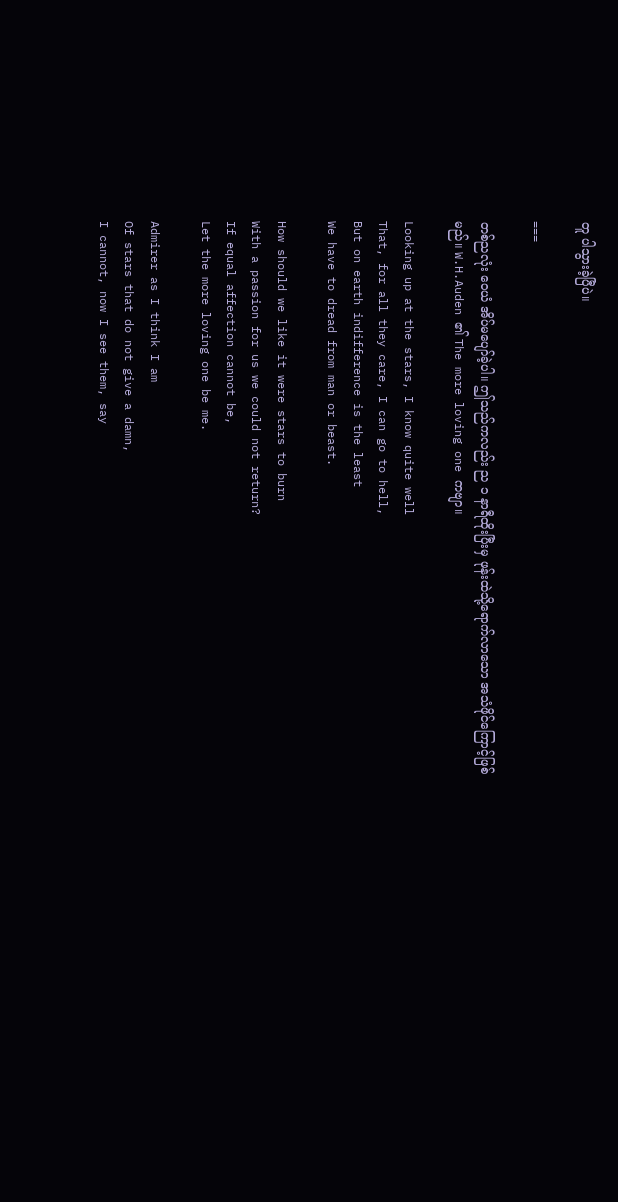တူ ပါသွားခဲ့ပြီပဲ။

===

တစ်ညလုံး ဝေယံ အိပ်မပျော်ခဲ့ပါ။ ဤသည်ကလည်း ည ၁ နာရီထိုးပြီးမှ ဖုန်းထဲသို့ရောက်လာသော အသံဖိုင်ကြောင့်ဖြစ်မည်။ W.H.Auden ၏ The more loving one ကဗျာ။

Looking up at the stars, I know quite well
That, for all they care, I can go to hell,
But on earth indifference is the least
We have to dread from man or beast.

How should we like it were stars to burn
With a passion for us we could not return?
If equal affection cannot be,
Let the more loving one be me.

Admirer as I think I am
Of stars that do not give a damn,
I cannot, now I see them, say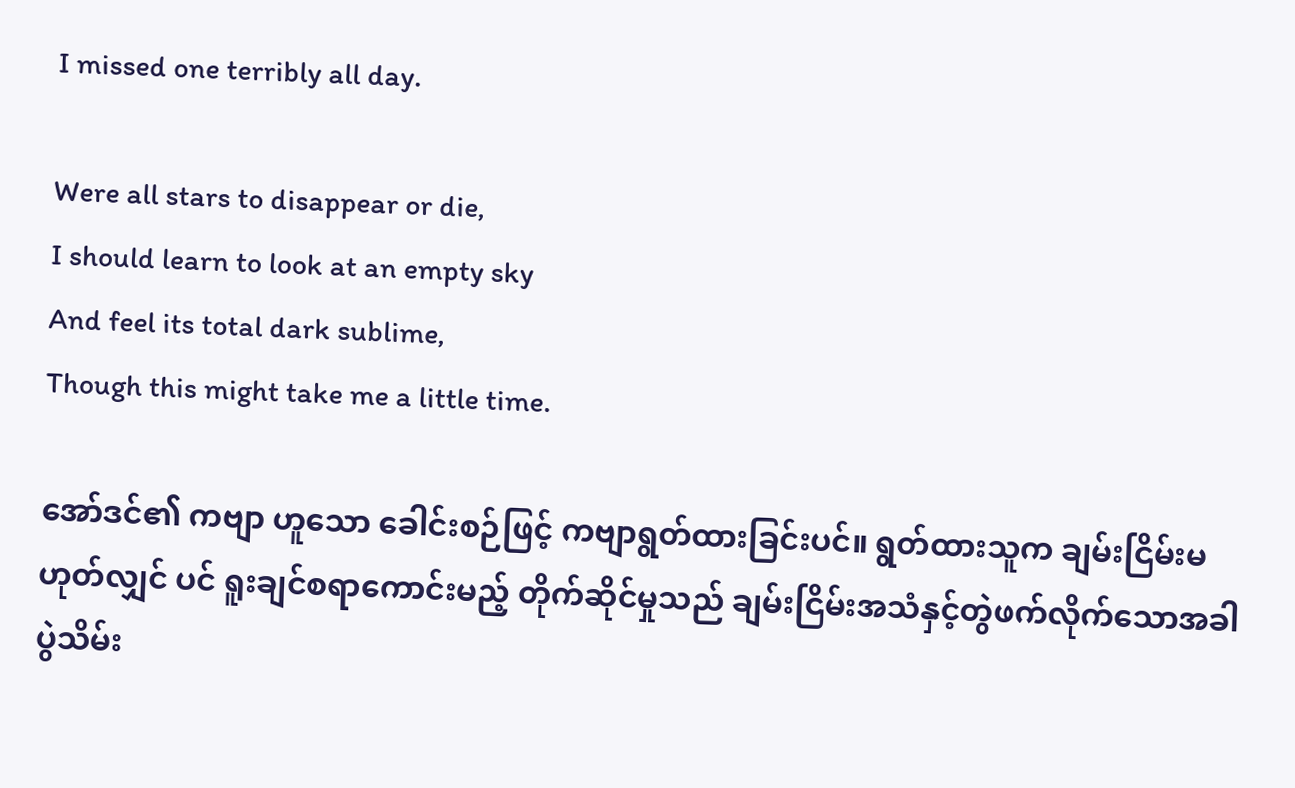I missed one terribly all day.

Were all stars to disappear or die,
I should learn to look at an empty sky
And feel its total dark sublime,
Though this might take me a little time.

အော်ဒင်၏ ကဗျာ ဟူသော ခေါင်းစဉ်ဖြင့် ကဗျာရွတ်ထားခြင်းပင်။ ရွတ်ထားသူက ချမ်းငြိမ်းမဟုတ်လျှင် ပင် ရူးချင်စရာကောင်းမည့် တိုက်ဆိုင်မှုသည် ချမ်းငြိမ်းအသံနှင့်တွဲဖက်လိုက်သောအခါ ပွဲသိမ်း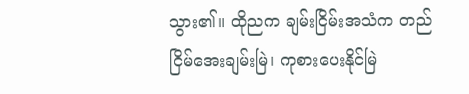သွား၏။ ထိုညက ချမ်းငြိမ်းအသံက တည်ငြိမ်အေးချမ်းမြဲ၊ ကုစားပေးနိုင်မြဲ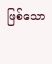ဖြစ်သော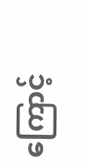ကြောင့်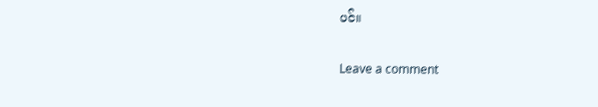ပင်။


Leave a comment